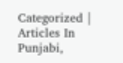Categorized | Articles In Punjabi,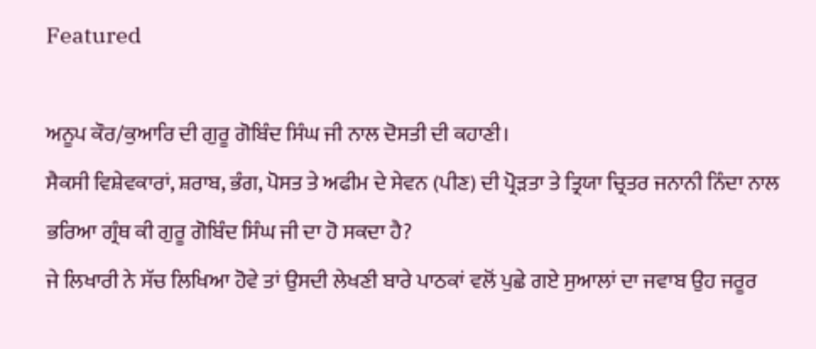Featured

ਅਨੂਪ ਕੌਰ/ਕੁਆਰਿ ਦੀ ਗੁਰੂ ਗੋਬਿੰਦ ਸਿੰਘ ਜੀ ਨਾਲ ਦੋਸਤੀ ਦੀ ਕਹਾਣੀ।
ਸੈਕਸੀ ਵਿਸ਼ੇਵਕਾਰਾਂ, ਸ਼ਰਾਬ, ਭੰਗ, ਪੋਸਤ ਤੇ ਅਫੀਮ ਦੇ ਸੇਵਨ (ਪੀਣ) ਦੀ ਪ੍ਰੋੜਤਾ ਤੇ ਤ੍ਰਿਯਾ ਚ੍ਰਿਤਰ ਜਨਾਨੀ ਨਿੰਦਾ ਨਾਲ ਭਰਿਆ ਗ੍ਰੰਥ ਕੀ ਗੁਰੂ ਗੋਬਿੰਦ ਸਿੰਘ ਜੀ ਦਾ ਹੋ ਸਕਦਾ ਹੈ?
ਜੇ ਲਿਖਾਰੀ ਨੇ ਸੱਚ ਲਿਖਿਆ ਹੋਵੇ ਤਾਂ ਉਸਦੀ ਲੇਖਣੀ ਬਾਰੇ ਪਾਠਕਾਂ ਵਲੋਂ ਪੁਛੇ ਗਏ ਸੁਆਲਾਂ ਦਾ ਜਵਾਬ ਉਹ ਜਰੂਰ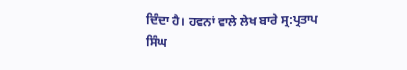ਦਿੰਦਾ ਹੈ। ਹਵਨਾਂ ਵਾਲੇ ਲੇਖ ਬਾਰੇ ਸ੍ਰ:ਪ੍ਰਤਾਪ ਸਿੰਘ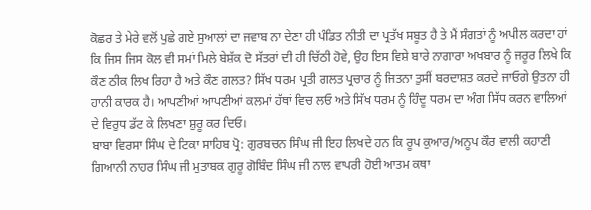ਕੋਛਰ ਤੇ ਮੇਰੇ ਵਲੋਂ ਪੁਛੇ ਗਏ ਸੁਆਲਾਂ ਦਾ ਜਵਾਬ ਨਾ ਦੇਣਾ ਹੀ ਪੰਡਿਤ ਨੀਤੀ ਦਾ ਪ੍ਰਤੱਖ ਸਬੂਤ ਹੈ ਤੇ ਮੈਂ ਸੰਗਤਾਂ ਨੂੰ ਅਪੀਲ ਕਰਦਾ ਹਾਂ ਕਿ ਜਿਸ ਜਿਸ ਕੋਲ ਵੀ ਸਮਾਂ ਮਿਲੇ ਬੇਸ਼ੱਕ ਦੋ ਸੱਤਰਾਂ ਦੀ ਹੀ ਚਿੱਠੀ ਹੋਵੇ, ਉਹ ਇਸ ਵਿਸ਼ੇ ਬਾਰੇ ਨਾਗਾਰਾ ਅਖਬਾਰ ਨੂੰ ਜਰੂਰ ਲਿਖੇ ਕਿ ਕੌਣ ਠੀਕ ਲਿਖ ਰਿਹਾ ਹੈ ਅਤੇ ਕੌਣ ਗਲਤ? ਸਿੱਖ ਧਰਮ ਪ੍ਰਤੀ ਗਲਤ ਪ੍ਰਚਾਰ ਨੂੰ ਜਿਤਨਾ ਤੁਸੀਂ ਬਰਦਾਸ਼ਤ ਕਰਦੇ ਜਾਓਗੇ ਉਤਨਾ ਹੀ ਹਾਨੀ ਕਾਰਕ ਹੈ। ਆਪਣੀਆਂ ਆਪਣੀਆਂ ਕਲਮਾਂ ਹੱਥਾਂ ਵਿਚ ਲਓ ਅਤੇ ਸਿੱਖ ਧਰਮ ਨੂੰ ਹਿੰਦੂ ਧਰਮ ਦਾ ਅੰਗ ਸਿੱਧ ਕਰਨ ਵਾਲਿਆਂ ਦੇ ਵਿਰੁਧ ਡੱਟ ਕੇ ਲਿਖਣਾ ਸ਼ੁਰੂ ਕਰ ਦਿਓ।
ਬਾਬਾ ਵਿਰਸਾ ਸਿੰਘ ਦੇ ਟਿਕਾ ਸਾਹਿਬ ਪ੍ਰੋ: ਗੁਰਬਚਨ ਸਿੰਘ ਜੀ ਇਹ ਲਿਖਦੇ ਹਨ ਕਿ ਰੂਪ ਕੁਆਰ/ਅਨੂਪ ਕੌਰ ਵਾਲੀ ਕਹਾਣੀ ਗਿਆਨੀ ਨਾਹਰ ਸਿੰਘ ਜੀ ਮੁਤਾਬਕ ਗੁਰੂ ਗੋਬਿੰਦ ਸਿੰਘ ਜੀ ਨਾਲ ਵਾਪਰੀ ਹੋਈ ਆਤਮ ਕਥਾ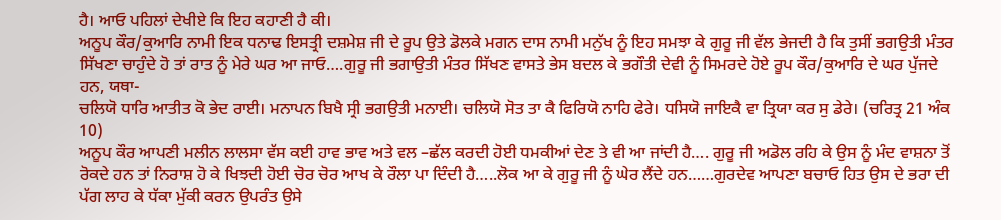ਹੈ। ਆਓ ਪਹਿਲਾਂ ਦੇਖੀਏ ਕਿ ਇਹ ਕਹਾਣੀ ਹੈ ਕੀ।
ਅਨੂਪ ਕੌਰ/ਕੁਆਰਿ ਨਾਮੀ ਇਕ ਧਨਾਢ ਇਸਤ੍ਰੀ ਦਸ਼ਮੇਸ਼ ਜੀ ਦੇ ਰੂਪ ਉਤੇ ਡੋਲਕੇ ਮਗਨ ਦਾਸ ਨਾਮੀ ਮਨੁੱਖ ਨੂੰ ਇਹ ਸਮਝਾ ਕੇ ਗੁਰੂ ਜੀ ਵੱਲ ਭੇਜਦੀ ਹੈ ਕਿ ਤੁਸੀਂ ਭਗਉਤੀ ਮੰਤਰ ਸਿੱਖਣਾ ਚਾਹੁੰਦੇ ਹੋ ਤਾਂ ਰਾਤ ਨੂੰ ਮੇਰੇ ਘਰ ਆ ਜਾਓ….ਗੁਰੂ ਜੀ ਭਗਾਉਤੀ ਮੰਤਰ ਸਿੱਖਣ ਵਾਸਤੇ ਭੇਸ ਬਦਲ ਕੇ ਭਗੌਤੀ ਦੇਵੀ ਨੂੰ ਸਿਮਰਦੇ ਹੋਏ ਰੂਪ ਕੌਰ/ਕੁਆਰਿ ਦੇ ਘਰ ਪੁੱਜਦੇ ਹਨ, ਯਥਾ-
ਚਲਿਯੋ ਧਾਰਿ ਆਤੀਤ ਕੋ ਭੇਦ ਰਾਈ। ਮਨਾਪਨ ਬਿਖੈ ਸ੍ਰੀ ਭਗਉਤੀ ਮਨਾਈ। ਚਲਿਯੋ ਸੋਤ ਤਾ ਕੈ ਫਿਰਿਯੋ ਨਾਹਿ ਫੇਰੇ। ਧਸਿਯੋ ਜਾਇਕੈ ਵਾ ਤ੍ਰਿਯਾ ਕਰ ਸੁ ਡੇਰੇ। (ਚਰਿਤ੍ਰ 21 ਅੰਕ 10)
ਅਨੂਪ ਕੌਰ ਆਪਣੀ ਮਲੀਨ ਲਾਲਸਾ ਵੱਸ ਕਈ ਹਾਵ ਭਾਵ ਅਤੇ ਵਲ –ਛੱਲ ਕਰਦੀ ਹੋਈ ਧਮਕੀਆਂ ਦੇਣ ਤੇ ਵੀ ਆ ਜਾਂਦੀ ਹੈ…. ਗੁਰੂ ਜੀ ਅਡੋਲ ਰਹਿ ਕੇ ਉਸ ਨੂੰ ਮੰਦ ਵਾਸ਼ਨਾ ਤੋਂ ਰੋਕਦੇ ਹਨ ਤਾਂ ਨਿਰਾਸ਼ ਹੋ ਕੇ ਖਿਝਦੀ ਹੋਈ ਚੋਰ ਚੋਰ ਆਖ ਕੇ ਰੌਲਾ ਪਾ ਦਿੰਦੀ ਹੈ…..ਲੋਕ ਆ ਕੇ ਗੁਰੂ ਜੀ ਨੂੰ ਘੇਰ ਲੈਂਦੇ ਹਨ……ਗੁਰਦੇਵ ਆਪਣਾ ਬਚਾਓ ਹਿਤ ਉਸ ਦੇ ਭਰਾ ਦੀ ਪੱਗ ਲਾਹ ਕੇ ਧੱਕਾ ਮੁੱਕੀ ਕਰਨ ਉਪਰੰਤ ਉਸੇ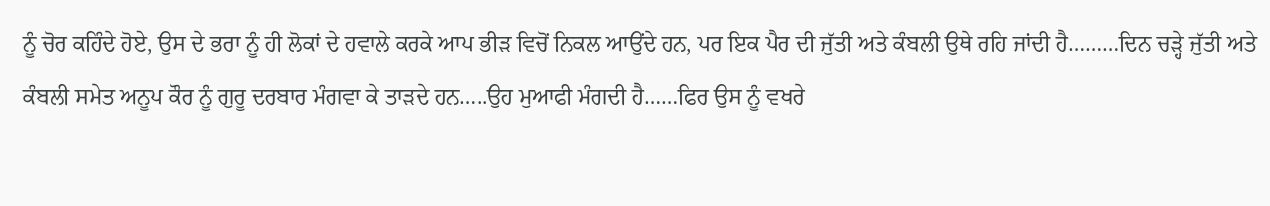ਨੂੰ ਚੋਰ ਕਹਿੰਦੇ ਹੋਏ, ਉਸ ਦੇ ਭਰਾ ਨੂੰ ਹੀ ਲੋਕਾਂ ਦੇ ਹਵਾਲੇ ਕਰਕੇ ਆਪ ਭੀੜ ਵਿਚੋਂ ਨਿਕਲ ਆਉਂਦੇ ਹਨ, ਪਰ ਇਕ ਪੈਰ ਦੀ ਜੁੱਤੀ ਅਤੇ ਕੰਬਲੀ ਉਥੇ ਰਹਿ ਜਾਂਦੀ ਹੈ………ਦਿਨ ਚੜ੍ਹੇ ਜੁੱਤੀ ਅਤੇ ਕੰਬਲੀ ਸਮੇਤ ਅਨੂਪ ਕੌਰ ਨੂੰ ਗੁਰੂ ਦਰਬਾਰ ਮੰਗਵਾ ਕੇ ਤਾੜਦੇ ਹਨ…..ਉਹ ਮੁਆਫੀ ਮੰਗਦੀ ਹੈ……ਫਿਰ ਉਸ ਨੂੰ ਵਖਰੇ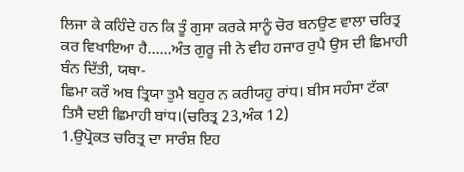ਲਿਜਾ ਕੇ ਕਹਿੰਦੇ ਹਨ ਕਿ ਤੂੰ ਗੁਸਾ ਕਰਕੇ ਸਾਨੂੰ ਚੋਰ ਬਨਉਣ ਵਾਲਾ ਚਰਿਤ੍ਰ ਕਰ ਵਿਖਾਇਆ ਹੈ……ਅੰਤ ਗੁਰੂ ਜੀ ਨੇ ਵੀਹ ਹਜਾਰ ਰੁਪੈ ਉਸ ਦੀ ਛਿਮਾਹੀ ਬੰਨ ਦਿੱਤੀ, ਯਥਾ-
ਛਿਮਾ ਕਰੌ ਅਬ ਤ੍ਰਿਯਾ ਤੁਮੈ ਬਹੁਰ ਨ ਕਰੀਯਹੁ ਰਾਂਧ। ਬੀਸ ਸਹੰਸਾ ਟੱਕਾ ਤਿਸੈ ਦਈ ਛਿਮਾਹੀ ਬਾਂਧ।(ਚਰਿਤ੍ਰ 23,ਅੰਕ 12)
1.ਉਪ੍ਰੋਕਤ ਚਰਿਤ੍ਰ ਦਾ ਸਾਰੰਸ਼ ਇਹ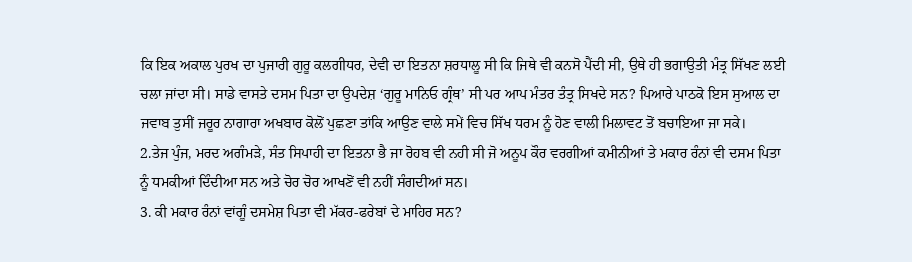ਕਿ ਇਕ ਅਕਾਲ ਪੁਰਖ ਦਾ ਪੁਜਾਰੀ ਗੁਰੂ ਕਲਗੀਧਰ, ਦੇਵੀ ਦਾ ਇਤਨਾ ਸ਼ਰਧਾਲੂ ਸੀ ਕਿ ਜਿਥੇ ਵੀ ਕਨਸੋ ਪੈਂਦੀ ਸੀ, ਉਥੇ ਹੀ ਭਗਾਉਤੀ ਮੰਤ੍ਰ ਸਿੱਖਣ ਲਈ ਚਲਾ ਜਾਂਦਾ ਸੀ। ਸਾਡੇ ਵਾਸਤੇ ਦਸਮ ਪਿਤਾ ਦਾ ਉਪਦੇਸ਼ ‘ਗੁਰੂ ਮਾਨਿਓ ਗ੍ਰੰਥ’ ਸੀ ਪਰ ਆਪ ਮੰਤਰ ਤੰਤ੍ਰ ਸਿਖਦੇ ਸਨ? ਪਿਆਰੇ ਪਾਠਕੋ ਇਸ ਸੁਆਲ ਦਾ ਜਵਾਬ ਤੁਸੀਂ ਜਰੂਰ ਨਾਗਾਰਾ ਅਖਬਾਰ ਕੋਲੋਂ ਪੁਛਣਾ ਤਾਂਕਿ ਆਉਣ ਵਾਲੇ ਸਮੇਂ ਵਿਚ ਸਿੱਖ ਧਰਮ ਨੂੰ ਹੋਣ ਵਾਲੀ ਮਿਲਾਵਟ ਤੋਂ ਬਚਾਇਆ ਜਾ ਸਕੇ।
2.ਤੇਜ ਪੁੰਜ, ਮਰਦ ਅਗੰਮੜੇ, ਸੰਤ ਸਿਪਾਹੀ ਦਾ ਇਤਨਾ ਭੈ ਜਾ ਰੋਹਬ ਵੀ ਨਹੀ ਸੀ ਜੋ ਅਨੂਪ ਕੌਰ ਵਰਗੀਆਂ ਕਮੀਨੀਆਂ ਤੇ ਮਕਾਰ ਰੰਨਾਂ ਵੀ ਦਸਮ ਪਿਤਾ ਨੂੰ ਧਮਕੀਆਂ ਦਿੰਦੀਆ ਸਨ ਅਤੇ ਚੋਰ ਚੋਰ ਆਖਣੋਂ ਵੀ ਨਹੀਂ ਸੰਗਦੀਆਂ ਸਨ।
3. ਕੀ ਮਕਾਰ ਰੰਨਾਂ ਵਾਂਗੂੰ ਦਸਮੇਸ਼ ਪਿਤਾ ਵੀ ਮੱਕਰ-ਫਰੇਬਾਂ ਦੇ ਮਾਹਿਰ ਸਨ?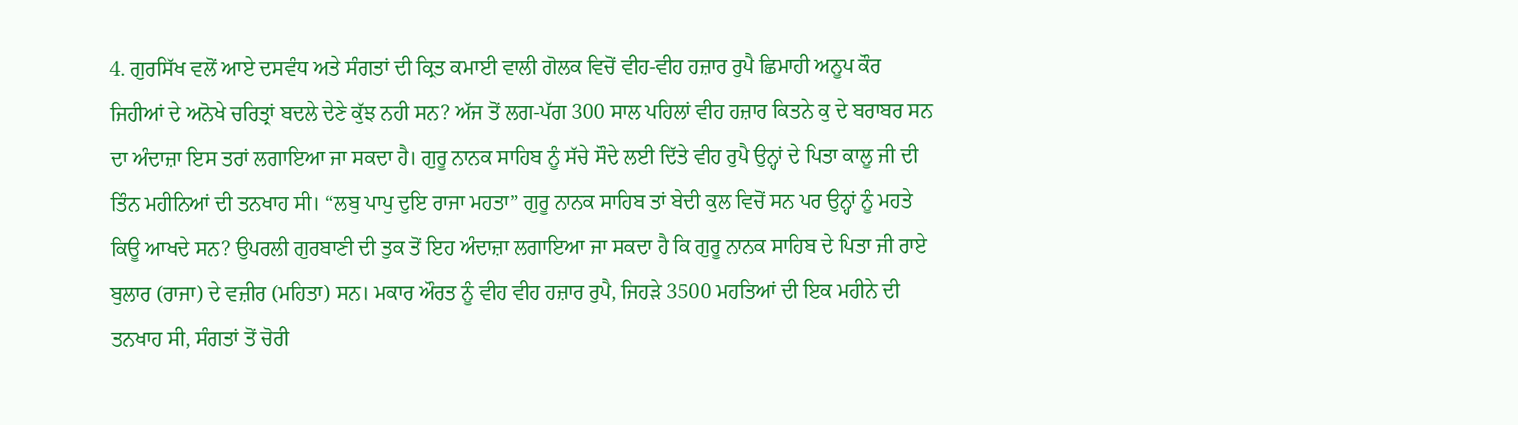4. ਗੁਰਸਿੱਖ ਵਲੋਂ ਆਏ ਦਸਵੰਧ ਅਤੇ ਸੰਗਤਾਂ ਦੀ ਕ੍ਰਿਤ ਕਮਾਈ ਵਾਲੀ ਗੋਲਕ ਵਿਚੋਂ ਵੀਹ-ਵੀਹ ਹਜ਼ਾਰ ਰੁਪੈ ਛਿਮਾਹੀ ਅਨੂਪ ਕੌਰ ਜਿਹੀਆਂ ਦੇ ਅਨੋਖੇ ਚਰਿਤ੍ਰਾਂ ਬਦਲੇ ਦੇਣੇ ਕੁੱਝ ਨਹੀ ਸਨ? ਅੱਜ ਤੋਂ ਲਗ-ਪੱਗ 300 ਸਾਲ ਪਹਿਲਾਂ ਵੀਹ ਹਜ਼ਾਰ ਕਿਤਨੇ ਕੁ ਦੇ ਬਰਾਬਰ ਸਨ ਦਾ ਅੰਦਾਜ਼ਾ ਇਸ ਤਰਾਂ ਲਗਾਇਆ ਜਾ ਸਕਦਾ ਹੈ। ਗੁਰੂ ਨਾਨਕ ਸਾਹਿਬ ਨੂੰ ਸੱਚੇ ਸੌਦੇ ਲਈ ਦਿੱਤੇ ਵੀਹ ਰੁਪੈ ਉਨ੍ਹਾਂ ਦੇ ਪਿਤਾ ਕਾਲੂ ਜੀ ਦੀ ਤਿੰਨ ਮਹੀਨਿਆਂ ਦੀ ਤਨਖਾਹ ਸੀ। “ਲਬੁ ਪਾਪੁ ਦੁਇ ਰਾਜਾ ਮਹਤਾ” ਗੁਰੂ ਨਾਨਕ ਸਾਹਿਬ ਤਾਂ ਬੇਦੀ ਕੁਲ ਵਿਚੋਂ ਸਨ ਪਰ ਉਨ੍ਹਾਂ ਨੂੰ ਮਹਤੇ ਕਿਊ ਆਖਦੇ ਸਨ? ਉਪਰਲੀ ਗੁਰਬਾਣੀ ਦੀ ਤੁਕ ਤੋਂ ਇਹ ਅੰਦਾਜ਼ਾ ਲਗਾਇਆ ਜਾ ਸਕਦਾ ਹੈ ਕਿ ਗੁਰੂ ਨਾਨਕ ਸਾਹਿਬ ਦੇ ਪਿਤਾ ਜੀ ਰਾਏ ਬੁਲਾਰ (ਰਾਜਾ) ਦੇ ਵਜ਼ੀਰ (ਮਹਿਤਾ) ਸਨ। ਮਕਾਰ ਔਰਤ ਨੂੰ ਵੀਹ ਵੀਹ ਹਜ਼ਾਰ ਰੁਪੈ, ਜਿਹੜੇ 3500 ਮਹਤਿਆਂ ਦੀ ਇਕ ਮਹੀਨੇ ਦੀ ਤਨਖਾਹ ਸੀ, ਸੰਗਤਾਂ ਤੋਂ ਚੋਰੀ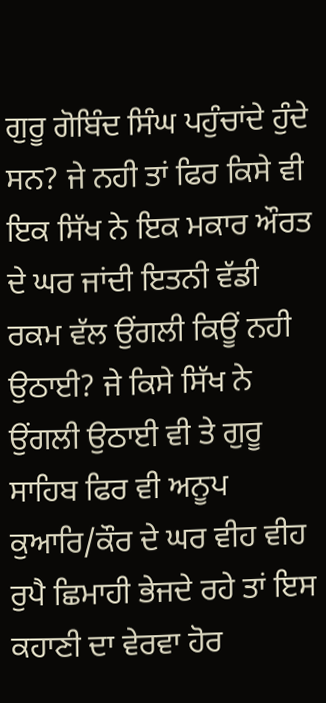ਗੁਰੂ ਗੋਬਿੰਦ ਸਿੰਘ ਪਹੁੰਚਾਂਦੇ ਹੁੰਦੇ ਸਨ? ਜੇ ਨਹੀ ਤਾਂ ਫਿਰ ਕਿਸੇ ਵੀ ਇਕ ਸਿੱਖ ਨੇ ਇਕ ਮਕਾਰ ਔਰਤ ਦੇ ਘਰ ਜਾਂਦੀ ਇਤਨੀ ਵੱਡੀ ਰਕਮ ਵੱਲ ਉਂਗਲੀ ਕਿਊਂ ਨਹੀ ਉਠਾਈ? ਜੇ ਕਿਸੇ ਸਿੱਖ ਨੇ ਉਂਗਲੀ ਉਠਾਈ ਵੀ ਤੇ ਗੁਰੂ ਸਾਹਿਬ ਫਿਰ ਵੀ ਅਨੂਪ ਕੁਆਰਿ/ਕੌਰ ਦੇ ਘਰ ਵੀਹ ਵੀਹ ਰੁਪੈ ਛਿਮਾਹੀ ਭੇਜਦੇ ਰਹੇ ਤਾਂ ਇਸ ਕਹਾਣੀ ਦਾ ਵੇਰਵਾ ਹੋਰ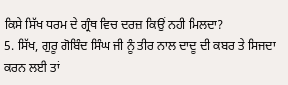ਕਿਸੇ ਸਿੱਖ ਧਰਮ ਦੇ ਗ੍ਰੰਥ ਵਿਚ ਦਰਜ਼ ਕਿਉਂ ਨਹੀ ਮਿਲਦਾ?
5. ਸਿੱਖ, ਗੁਰੂ ਗੋਬਿੰਦ ਸਿੰਘ ਜੀ ਨੂੰ ਤੀਰ ਨਾਲ ਦਾਦੂ ਦੀ ਕਬਰ ਤੇ ਸਿਜਦਾ ਕਰਨ ਲਈ ਤਾਂ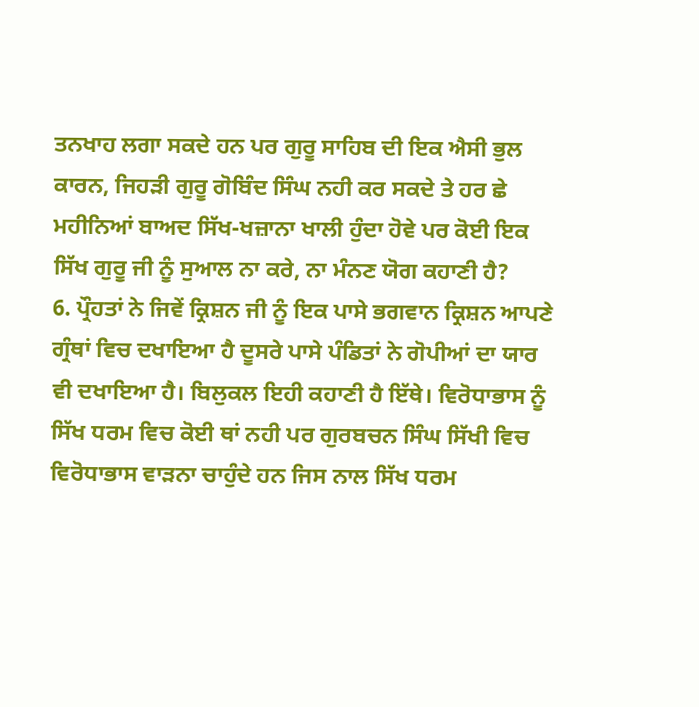ਤਨਖਾਹ ਲਗਾ ਸਕਦੇ ਹਨ ਪਰ ਗੁਰੂ ਸਾਹਿਬ ਦੀ ਇਕ ਐਸੀ ਭੁਲ ਕਾਰਨ, ਜਿਹੜੀ ਗੁਰੂ ਗੋਬਿੰਦ ਸਿੰਘ ਨਹੀ ਕਰ ਸਕਦੇ ਤੇ ਹਰ ਛੇ ਮਹੀਨਿਆਂ ਬਾਅਦ ਸਿੱਖ-ਖਜ਼ਾਨਾ ਖਾਲੀ ਹੁੰਦਾ ਹੋਵੇ ਪਰ ਕੋਈ ਇਕ ਸਿੱਖ ਗੁਰੂ ਜੀ ਨੂੰ ਸੁਆਲ ਨਾ ਕਰੇ, ਨਾ ਮੰਨਣ ਯੋਗ ਕਹਾਣੀ ਹੈ?
6. ਪ੍ਰੌਹਤਾਂ ਨੇ ਜਿਵੇਂ ਕ੍ਰਿਸ਼ਨ ਜੀ ਨੂੰ ਇਕ ਪਾਸੇ ਭਗਵਾਨ ਕ੍ਰਿਸ਼ਨ ਆਪਣੇ ਗ੍ਰੰਥਾਂ ਵਿਚ ਦਖਾਇਆ ਹੈ ਦੂਸਰੇ ਪਾਸੇ ਪੰਡਿਤਾਂ ਨੇ ਗੋਪੀਆਂ ਦਾ ਯਾਰ ਵੀ ਦਖਾਇਆ ਹੈ। ਬਿਲੁਕਲ ਇਹੀ ਕਹਾਣੀ ਹੈ ਇੱਥੇ। ਵਿਰੋਧਾਭਾਸ ਨੂੰ ਸਿੱਖ ਧਰਮ ਵਿਚ ਕੋਈ ਥਾਂ ਨਹੀ ਪਰ ਗੁਰਬਚਨ ਸਿੰਘ ਸਿੱਖੀ ਵਿਚ ਵਿਰੋਧਾਭਾਸ ਵਾੜਨਾ ਚਾਹੁੰਦੇ ਹਨ ਜਿਸ ਨਾਲ ਸਿੱਖ ਧਰਮ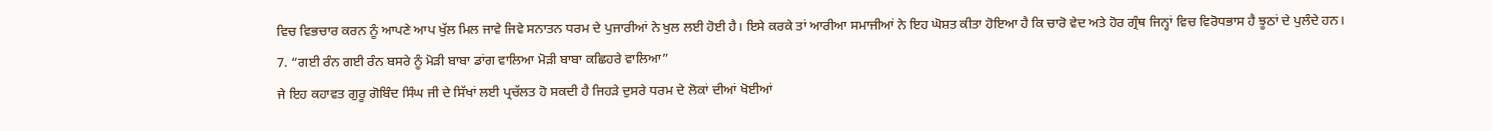ਵਿਚ ਵਿਭਚਾਰ ਕਰਨ ਨੂੰ ਆਪਣੇ ਆਪ ਖੁੱਲ ਮਿਲ ਜਾਵੇ ਜਿਵੇ ਸਨਾਤਨ ਧਰਮ ਦੇ ਪੁਜਾਰੀਆਂ ਨੇ ਖੁਲ ਲਈ ਹੋਈ ਹੈ। ਇਸੇ ਕਰਕੇ ਤਾਂ ਆਰੀਆ ਸਮਾਜੀਆਂ ਨੇ ਇਹ ਘੋਸ਼ਤ ਕੀਤਾ ਹੋਇਆ ਹੈ ਕਿ ਚਾਰੋ ਵੇਦ ਅਤੇ ਹੋਰ ਗ੍ਰੰਥ ਜਿਨ੍ਹਾਂ ਵਿਚ ਵਿਰੋਧਭਾਸ ਹੈ ਝੂਠਾਂ ਦੇ ਪੁਲੰਦੇ ਹਨ।
7. “ਗਈ ਰੰਨ ਗਈ ਰੰਨ ਬਸਰੇ ਨੂੰ ਮੋੜੀ ਬਾਬਾ ਡਾਂਗ ਵਾਲਿਆ ਮੋੜੀ ਬਾਬਾ ਕਛਿਹਰੇ ਵਾਲਿਆ”
ਜੇ ਇਹ ਕਹਾਵਤ ਗੁਰੂ ਗੋਬਿੰਦ ਸਿੰਘ ਜੀ ਦੇ ਸਿੱਖਾਂ ਲਈ ਪ੍ਰਚੱਲਤ ਹੋ ਸਕਦੀ ਹੈ ਜਿਹੜੇ ਦੁਸਰੇ ਧਰਮ ਦੇ ਲੋਕਾਂ ਦੀਆਂ ਖੋਈਆਂ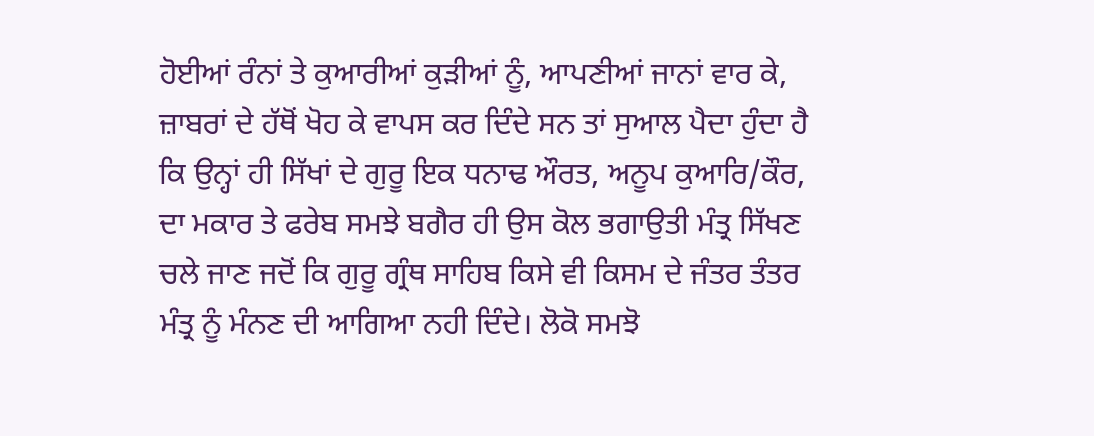ਹੋਈਆਂ ਰੰਨਾਂ ਤੇ ਕੁਆਰੀਆਂ ਕੁੜੀਆਂ ਨੂੰ, ਆਪਣੀਆਂ ਜਾਨਾਂ ਵਾਰ ਕੇ, ਜ਼ਾਬਰਾਂ ਦੇ ਹੱਥੋਂ ਖੋਹ ਕੇ ਵਾਪਸ ਕਰ ਦਿੰਦੇ ਸਨ ਤਾਂ ਸੁਆਲ ਪੈਦਾ ਹੁੰਦਾ ਹੈ ਕਿ ਉਨ੍ਹਾਂ ਹੀ ਸਿੱਖਾਂ ਦੇ ਗੁਰੂ ਇਕ ਧਨਾਢ ਔਰਤ, ਅਨੂਪ ਕੁਆਰਿ/ਕੌਰ, ਦਾ ਮਕਾਰ ਤੇ ਫਰੇਬ ਸਮਝੇ ਬਗੈਰ ਹੀ ਉਸ ਕੋਲ ਭਗਾਉਤੀ ਮੰਤ੍ਰ ਸਿੱਖਣ ਚਲੇ ਜਾਣ ਜਦੋਂ ਕਿ ਗੁਰੂ ਗ੍ਰੰਥ ਸਾਹਿਬ ਕਿਸੇ ਵੀ ਕਿਸਮ ਦੇ ਜੰਤਰ ਤੰਤਰ ਮੰਤ੍ਰ ਨੂੰ ਮੰਨਣ ਦੀ ਆਗਿਆ ਨਹੀ ਦਿੰਦੇ। ਲੋਕੋ ਸਮਝੋ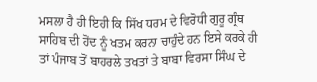ਮਸਲਾ ਹੈ ਹੀ ਇਹੀ ਕਿ ਸਿੱਖ ਧਰਮ ਦੇ ਵਿਰੋਧੀ ਗੁਰੂ ਗ੍ਰੰਥ ਸਾਹਿਬ ਦੀ ਹੋਂਦ ਨੂੰ ਖਤਮ ਕਰਨਾ ਚਾਹੁੰਦੇ ਹਨ ਇਸੇ ਕਰਕੇ ਹੀ ਤਾਂ ਪੰਜਾਬ ਤੋਂ ਬਾਹਰਲੇ ਤਖਤਾਂ ਤੇ ਬਾਬਾ ਵਿਰਸਾ ਸਿੰਘ ਦੇ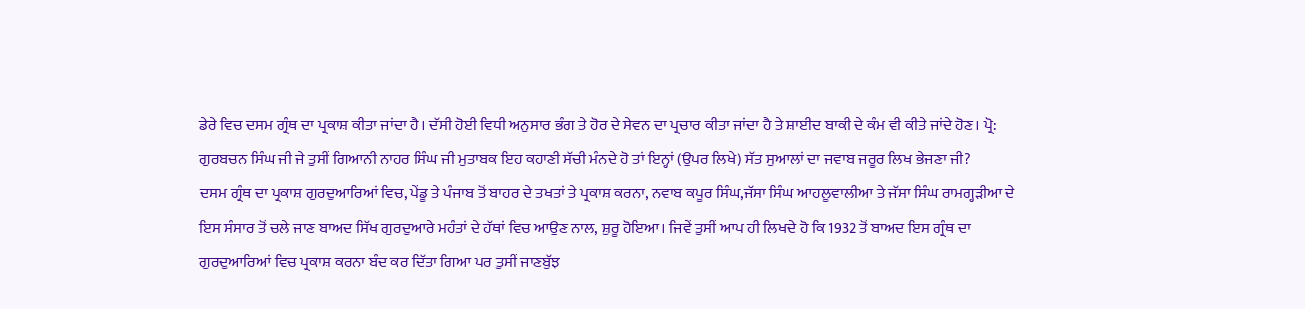ਡੇਰੇ ਵਿਚ ਦਸਮ ਗ੍ਰੰਥ ਦਾ ਪ੍ਰਕਾਸ਼ ਕੀਤਾ ਜਾਂਦਾ ਹੈ। ਦੱਸੀ ਹੋਈ ਵਿਧੀ ਅਨੁਸਾਰ ਭੰਗ ਤੇ ਹੋਰ ਦੇ ਸੇਵਨ ਦਾ ਪ੍ਰਚਾਰ ਕੀਤਾ ਜਾਂਦਾ ਹੈ ਤੇ ਸ਼ਾਈਦ ਬਾਕੀ ਦੇ ਕੰਮ ਵੀ ਕੀਤੇ ਜਾਂਦੇ ਹੋਣ। ਪ੍ਰੋ: ਗੁਰਬਚਨ ਸਿੰਘ ਜੀ ਜੇ ਤੁਸੀਂ ਗਿਆਨੀ ਨਾਹਰ ਸਿੰਘ ਜੀ ਮੁਤਾਬਕ ਇਹ ਕਹਾਣੀ ਸੱਚੀ ਮੰਨਦੇ ਹੋ ਤਾਂ ਇਨ੍ਹਾਂ (ਉਪਰ ਲਿਖੇ) ਸੱਤ ਸੁਆਲਾਂ ਦਾ ਜਵਾਬ ਜਰੂਰ ਲਿਖ ਭੇਜਣਾ ਜੀ?
ਦਸਮ ਗ੍ਰੰਥ ਦਾ ਪ੍ਰਕਾਸ਼ ਗੁਰਦੁਆਰਿਆਂ ਵਿਚ, ਪੇਂਡੂ ਤੇ ਪੰਜਾਬ ਤੋਂ ਬਾਹਰ ਦੇ ਤਖਤਾਂ ਤੇ ਪ੍ਰਕਾਸ਼ ਕਰਨਾ, ਨਵਾਬ ਕਪੂਰ ਸਿੰਘ,ਜੱਸਾ ਸਿੰਘ ਆਹਲੂਵਾਲੀਆ ਤੇ ਜੱਸਾ ਸਿੰਘ ਰਾਮਗ੍ਹੜੀਆ ਦੇ ਇਸ ਸੰਸਾਰ ਤੋਂ ਚਲੇ ਜਾਣ ਬਾਅਦ ਸਿੱਖ ਗੁਰਦੁਆਰੇ ਮਹੰਤਾਂ ਦੇ ਹੱਥਾਂ ਵਿਚ ਆਉਣ ਨਾਲ, ਸ਼ੁਰੂ ਹੋਇਆ। ਜਿਵੇਂ ਤੁਸੀਂ ਆਪ ਹੀ ਲਿਖਦੇ ਹੋ ਕਿ 1932 ਤੋਂ ਬਾਅਦ ਇਸ ਗ੍ਰੰਥ ਦਾ ਗੁਰਦੁਆਰਿਆਂ ਵਿਚ ਪ੍ਰਕਾਸ਼ ਕਰਨਾ ਬੰਦ ਕਰ ਦਿੱਤਾ ਗਿਆ ਪਰ ਤੁਸੀਂ ਜਾਣਬੁੱਝ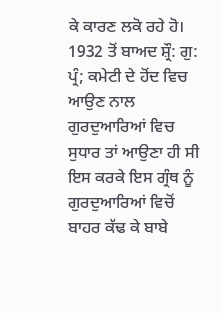ਕੇ ਕਾਰਣ ਲਕੋ ਰਹੇ ਹੋ। 1932 ਤੋਂ ਬਾਅਦ ਸ਼੍ਰੌ: ਗੁ: ਪ੍ਰੰ; ਕਮੇਟੀ ਦੇ ਹੋਂਦ ਵਿਚ ਆਉਣ ਨਾਲ ਗੁਰਦੁਆਰਿਆਂ ਵਿਚ ਸੁਧਾਰ ਤਾਂ ਆਉਣਾ ਹੀ ਸੀ ਇਸ ਕਰਕੇ ਇਸ ਗ੍ਰੰਥ ਨੂੰ ਗੁਰਦੁਆਰਿਆਂ ਵਿਚੋਂ ਬਾਹਰ ਕੱਢ ਕੇ ਬਾਬੇ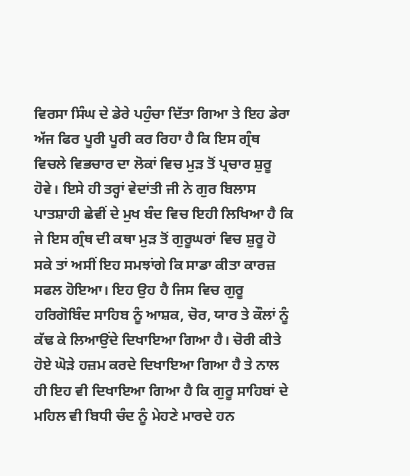ਵਿਰਸਾ ਸਿੰਘ ਦੇ ਡੇਰੇ ਪਹੁੰਚਾ ਦਿੱਤਾ ਗਿਆ ਤੇ ਇਹ ਡੇਰਾ ਅੱਜ ਫਿਰ ਪੂਰੀ ਪੂਰੀ ਕਰ ਰਿਹਾ ਹੈ ਕਿ ਇਸ ਗ੍ਰੰਥ ਵਿਚਲੇ ਵਿਭਚਾਰ ਦਾ ਲੋਕਾਂ ਵਿਚ ਮੁੜ ਤੋਂ ਪ੍ਰਚਾਰ ਸ਼ੁਰੂ ਹੋਵੇ। ਇਸੇ ਹੀ ਤਰ੍ਹਾਂ ਵੇਦਾਂਤੀ ਜੀ ਨੇ ਗੁਰ ਬਿਲਾਸ ਪਾਤਸ਼ਾਹੀ ਛੇਵੀਂ ਦੇ ਮੁਖ ਬੰਦ ਵਿਚ ਇਹੀ ਲਿਖਿਆ ਹੈ ਕਿ ਜੇ ਇਸ ਗ੍ਰੰਥ ਦੀ ਕਥਾ ਮੁੜ ਤੋਂ ਗੁਰੂਘਰਾਂ ਵਿਚ ਸ਼ੁਰੂ ਹੋ ਸਕੇ ਤਾਂ ਅਸੀਂ ਇਹ ਸਮਝਾਂਗੇ ਕਿ ਸਾਡਾ ਕੀਤਾ ਕਾਰਜ਼ ਸਫਲ ਹੋਇਆ। ਇਹ ਉਹ ਹੈ ਜਿਸ ਵਿਚ ਗੁਰੂ ਹਰਿਗੋਬਿੰਦ ਸਾਹਿਬ ਨੂੰ ਆਸ਼ਕ, ਚੋਰ, ਯਾਰ ਤੇ ਕੌਲਾਂ ਨੂੰ ਕੱਢ ਕੇ ਲਿਆਉਂਦੇ ਦਿਖਾਇਆ ਗਿਆ ਹੈ। ਚੋਰੀ ਕੀਤੇ ਹੋਏ ਘੋੜੇ ਹਜ਼ਮ ਕਰਦੇ ਦਿਖਾਇਆ ਗਿਆ ਹੈ ਤੇ ਨਾਲ ਹੀ ਇਹ ਵੀ ਦਿਖਾਇਆ ਗਿਆ ਹੈ ਕਿ ਗੁਰੂ ਸਾਹਿਬਾਂ ਦੇ ਮਹਿਲ ਵੀ ਬਿਧੀ ਚੰਦ ਨੂੰ ਮੇਹਣੇ ਮਾਰਦੇ ਹਨ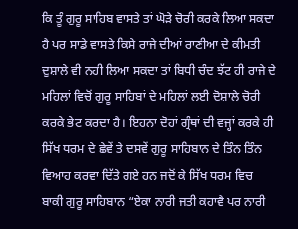ਕਿ ਤੂੰ ਗੁਰੂ ਸਾਹਿਬ ਵਾਸਤੇ ਤਾਂ ਘੋੜੇ ਚੋਰੀ ਕਰਕੇ ਲਿਆ ਸਕਦਾ ਹੈ ਪਰ ਸਾਡੇ ਵਾਸਤੇ ਕਿਸੇ ਰਾਜੇ ਦੀਆਂ ਰਾਣੀਆ ਦੇ ਕੀਮਤੀ ਦੁਸ਼ਾਲੇ ਵੀ ਨਹੀ ਲਿਆ ਸਕਦਾ ਤਾਂ ਬਿਧੀ ਚੰਦ ਝੱਟ ਹੀ ਰਾਜੇ ਦੇ ਮਹਿਲਾਂ ਵਿਚੋਂ ਗੁਰੂ ਸਾਹਿਬਾਂ ਦੇ ਮਹਿਲਾਂ ਲਈ ਦੋਸ਼ਾਲੇ ਚੋਰੀ ਕਰਕੇ ਭੇਟ ਕਰਦਾ ਹੈ। ਇਹਨਾ ਦੋਹਾਂ ਗ੍ਰੰਥਾਂ ਦੀ ਵਜ੍ਹਾਂ ਕਰਕੇ ਹੀ ਸਿੱਖ ਧਰਮ ਦੇ ਛੇਵੇਂ ਤੇ ਦਸਵੇਂ ਗੁਰੂ ਸਾਹਿਬਾਨ ਦੇ ਤਿੰਨ ਤਿੰਨ ਵਿਆਹ ਕਰਵਾ ਦਿੱਤੇ ਗਏ ਹਨ ਜਦੋਂ ਕੇ ਸਿੱਖ ਧਰਮ ਵਿਚ ਬਾਕੀ ਗੁਰੂ ਸਾਹਿਬਾਨ “ਏਕਾ ਨਾਰੀ ਜਤੀ ਕਹਾਵੈ ਪਰ ਨਾਰੀ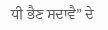ਧੀ ਭੈਣ ਸਦਾਵੈ” ਦੇ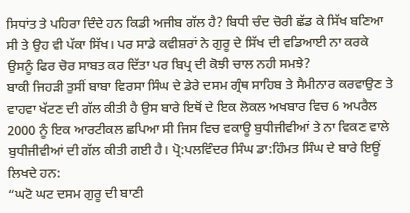ਸਿਧਾਂਤ ਤੇ ਪਹਿਰਾ ਦਿੰਦੇ ਹਨ ਕਿਡੀ ਅਜੀਬ ਗੱਲ ਹੈ? ਬਿਧੀ ਚੰਦ ਚੋਰੀ ਛੱਡ ਕੇ ਸਿੱਖ ਬਣਿਆ ਸੀ ਤੇ ਉਹ ਵੀ ਪੱਕਾ ਸਿੱਖ। ਪਰ ਸਾਡੇ ਕਵੀਸ਼ਰਾਂ ਨੇ ਗੁਰੂ ਦੇ ਸਿੱਖ ਦੀ ਵਡਿਆਈ ਨਾ ਕਰਕੇ ਉਸਨੂੰ ਫਿਰ ਚੋਰ ਸਾਬਤ ਕਰ ਦਿੱਤਾ ਪਰ ਬਿਪ੍ਰ ਦੀ ਕੋਝੀ ਚਾਲ ਨਹੀ ਸਮਝੇ?
ਬਾਕੀ ਜਿਹੜੀ ਤੁਸੀਂ ਬਾਬਾ ਵਿਰਸਾ ਸਿੰਘ ਦੇ ਡੇਰੇ ਦਸਮ ਗ੍ਰੰਥ ਸਾਹਿਬ ਤੇ ਸੈਮੀਨਾਰ ਕਰਵਾਉਣ ਤੇ ਵਾਹਵਾ ਖੱਟਣ ਦੀ ਗੱਲ ਕੀਤੀ ਹੈ ਉਸ ਬਾਰੇ ਇਥੋਂ ਦੇ ਇਕ ਲੋਕਲ ਅਖਬਾਰ ਵਿਚ 6 ਅਪਰੈਲ 2000 ਨੂੰ ਇਕ ਆਰਟੀਕਲ ਛਪਿਆ ਸੀ ਜਿਸ ਵਿਚ ਵਕਾਊ ਬੁਧੀਜੀਵੀਆਂ ਤੇ ਨਾ ਵਿਕਣ ਵਾਲੇ ਬੁਧੀਜੀਵੀਆਂ ਦੀ ਗੱਲ ਕੀਤੀ ਗਈ ਹੈ। ਪ੍ਰੋ:ਪਲਵਿੰਦਰ ਸਿੰਘ ਡਾ:ਹਿੰਮਤ ਸਿੰਘ ਦੇ ਬਾਰੇ ਇਊਂ ਲਿਖਦੇ ਹਨ:
“ਘਟੋ ਘਟ ਦਸਮ ਗੁਰੂ ਦੀ ਬਾਣੀ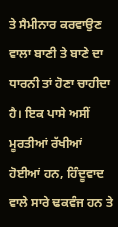ਤੇ ਸੈਮੀਨਾਰ ਕਰਵਾਉਣ ਵਾਲਾ ਬਾਣੀ ਤੇ ਬਾਣੇ ਦਾ ਧਾਰਨੀ ਤਾਂ ਹੋਣਾ ਚਾਹੀਦਾ ਹੈ। ਇਕ ਪਾਸੇ ਅਸੀਂ ਮੂਰਤੀਆਂ ਰੱਖੀਆਂ ਹੋਈਆਂ ਹਨ, ਹਿੰਦੂਵਾਦ ਵਾਲੇ ਸਾਰੇ ਢਕਵੰਜ ਹਨ ਤੇ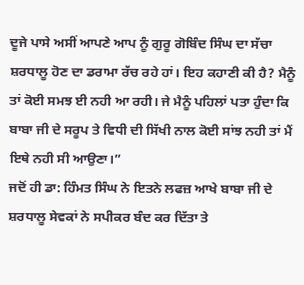ਦੂਜੇ ਪਾਸੇ ਅਸੀਂ ਆਪਣੇ ਆਪ ਨੂੰ ਗੁਰੂ ਗੋਬਿੰਦ ਸਿੰਘ ਦਾ ਸੱਚਾ ਸ਼ਰਧਾਲੂ ਹੋਣ ਦਾ ਡਰਾਮਾ ਰੱਚ ਰਹੇ ਹਾਂ। ਇਹ ਕਹਾਣੀ ਕੀ ਹੈ? ਮੈਨੂੰ ਤਾਂ ਕੋਈ ਸਮਝ ਈ ਨਹੀ ਆ ਰਹੀ। ਜੇ ਮੈਨੂੰ ਪਹਿਲਾਂ ਪਤਾ ਹੁੰਦਾ ਕਿ ਬਾਬਾ ਜੀ ਦੇ ਸਰੂਪ ਤੇ ਵਿਧੀ ਦੀ ਸਿੱਖੀ ਨਾਲ ਕੋਈ ਸਾਂਝ ਨਹੀ ਤਾਂ ਮੈਂ ਇਥੇ ਨਹੀ ਸੀ ਆਉਣਾ।”
ਜਦੋਂ ਹੀ ਡਾ: ਹਿੰਮਤ ਸਿੰਘ ਨੇ ਇਤਨੇ ਲਫਜ਼ ਆਖੇ ਬਾਬਾ ਜੀ ਦੇ ਸ਼ਰਧਾਲੂ ਸੇਵਕਾਂ ਨੇ ਸਪੀਕਰ ਬੰਦ ਕਰ ਦਿੱਤਾ ਤੇ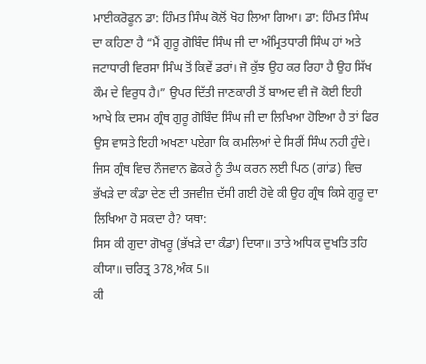ਮਾਈਕਰੋਫੂਨ ਡਾ: ਹਿੰਮਤ ਸਿੰਘ ਕੋਲੋਂ ਖੋਹ ਲਿਆ ਗਿਆ। ਡਾ: ਹਿੰਮਤ ਸਿੰਘ ਦਾ ਕਹਿਣਾ ਹੈ “ਮੈਂ ਗੁਰੂ ਗੋਬਿੰਦ ਸਿੰਘ ਜੀ ਦਾ ਅੰਮ੍ਰਿਤਧਾਰੀ ਸਿੰਘ ਹਾਂ ਅਤੇ ਜਟਾਧਾਰੀ ਵਿਰਸਾ ਸਿੰਘ ਤੋਂ ਕਿਵੇਂ ਡਰਾਂ। ਜੋ ਕੁੱਝ ਉਹ ਕਰ ਰਿਹਾ ਹੈ ਉਹ ਸਿੱਖ ਕੌਮ ਦੇ ਵਿਰੁਧ ਹੈ।” ਉਪਰ ਦਿੱਤੀ ਜਾਣਕਾਰੀ ਤੋਂ ਬਾਅਦ ਵੀ ਜੋ ਕੋਈ ਇਹੀ ਆਖੇ ਕਿ ਦਸਮ ਗ੍ਰੰਥ ਗੁਰੂ ਗੋਬਿੰਦ ਸਿੰਘ ਜੀ ਦਾ ਲਿਖਿਆ ਹੋਇਆ ਹੈ ਤਾਂ ਫਿਰ ਉਸ ਵਾਸਤੇ ਇਹੀ ਅਖਣਾ ਪਏਗਾ ਕਿ ਕਮਲਿਆਂ ਦੇ ਸਿਰੀਂ ਸਿੰਘ ਨਹੀ ਹੁੰਦੇ।
ਜਿਸ ਗ੍ਰੰਥ ਵਿਚ ਨੌਜਵਾਨ ਛੋਕਰੇ ਨੂੰ ਤੰਘ ਕਰਨ ਲਈ ਪਿਠ (ਗਾਂਡ) ਵਿਚ ਭੱਖੜੇ ਦਾ ਕੰਡਾ ਦੇਣ ਦੀ ਤਜਵੀਜ਼ ਦੱਸੀ ਗਈ ਹੋਵੇ ਕੀ ਉਹ ਗ੍ਰੰਥ ਕਿਸੇ ਗੁਰੂ ਦਾ ਲਿਖਿਆ ਹੋ ਸਕਦਾ ਹੈ? ਯਥਾ:
ਸਿਸ ਕੀ ਗੁਦਾ ਗੋਖਰੂ (ਭੱਖੜੇ ਦਾ ਕੰਡਾ) ਦਿਯਾ॥ ਤਾਤੇ ਅਧਿਕ ਦੁਖਤਿ ਤਹਿ ਕੀਯਾ॥ ਚਰਿਤ੍ਰ 378,ਅੰਕ 5॥
ਕੀ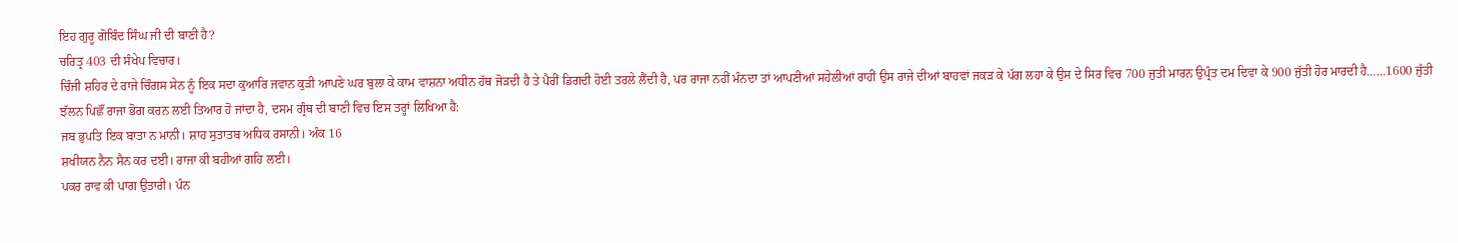ਇਹ ਗੁਰੂ ਗੋਬਿੰਦ ਸਿੰਘ ਜੀ ਦੀ ਬਾਣੀ ਹੈ?
ਚਰਿਤ੍ਰ 403 ਦੀ ਸੰਖੇਪ ਵਿਚਾਰ।
ਚਿੰਜੀ ਸ਼ਹਿਰ ਦੇ ਰਾਜੇ ਚਿੰਗਸ ਸੇਨ ਨੂੰ ਇਕ ਸਦਾ ਕੁਆਰਿ ਜਵਾਨ ਕੁੜੀ ਆਪਣੇ ਘਰ ਬੁਲਾ ਕੇ ਕਾਮ ਵਾਸ਼ਨਾ ਅਧੀਨ ਹੱਥ ਜੋੜਦੀ ਹੈ ਤੇ ਪੈਰੀਂ ਡਿਗਦੀ ਹੋਈ ਤਰਲੇ ਲੈਂਦੀ ਹੈ, ਪਰ ਰਾਜਾ ਨਹੀਂ ਮੰਨਦਾ ਤਾਂ ਆਪਣੀਆਂ ਸਹੇਲੀਆਂ ਰਾਹੀਂ ਉਸ ਰਾਜੇ ਦੀਆਂ ਬਾਹਵਾਂ ਜਕੜ ਕੇ ਪੱਗ ਲਹਾ ਕੇ ਉਸ ਦੇ ਸਿਰ ਵਿਚ 700 ਜੁਤੀ ਮਾਰਨ ਉਪ੍ਰੰਤ ਦਮ ਦਿਵਾ ਕੇ 900 ਜੁੱਤੀ ਹੋਰ ਮਾਰਦੀ ਹੈ……1600 ਜੁੱਤੀ ਝੱਲਨ ਪਿਛੌਂ ਰਾਜਾ ਭੋਗ ਕਰਨ ਲਈ ਤਿਆਰ ਹੋ ਜਾਂਦਾ ਹੈ, ਦਸਮ ਗ੍ਰੰਥ ਦੀ ਬਾਣੀ ਵਿਚ ਇਸ ਤਰ੍ਹਾਂ ਲਿਖਿਆ ਹੈ:
ਜਬ ਭੁਪਤਿ ਇਕ ਬਾਤਾ ਨ ਮਾਨੀ। ਸ਼ਾਹ ਸੁਤਾਤਬ ਅਧਿਕ ਰਸਾਨੀ। ਅੰਕ 16
ਸ਼ਖੀਯਨ ਨੈਨ ਸੈਨ ਕਰ ਦਈ। ਰਾਜਾ ਕੀ ਬਹੀਆਂ ਗਹਿ ਲਈ।
ਪਕਰ ਰਾਵ ਕੀ ਪਾਗ ਉਤਾਰੀ। ਪੰਨ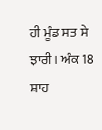ਹੀ ਮੂੰਡ ਸਤ ਸੇ ਝਾਰੀ। ਅੰਕ 18
ਸ਼ਾਹ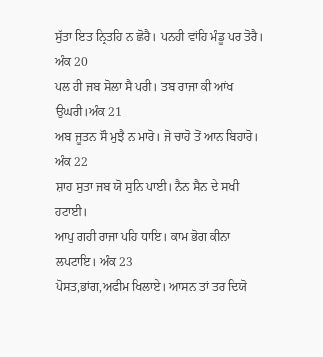ਸੁੱਤਾ ਇਤ ਨ੍ਰਿਤਹਿ ਨ ਛੋਰੈ। ਪਨਹੀ ਵਾਂਹਿ ਮੰਡੂ ਪਰ ਤੋਰੈ। ਅੰਕ 20
ਪਲ ਹੀ ਜਬ ਸੋਲਾ ਸੈ ਪਰੀ। ਤਬ ਰਾਜਾ ਕੀ ਆਂਖ ਉਘਰੀ।ਅੰਕ 21
ਅਬ ਜੂਤਨ ਸੌ ਮੁਝੈ ਨ ਮਾਰੋ। ਜੋ ਚਾਹੋ ਤੋਂ ਆਨ ਬਿਹਾਰੋ। ਅੰਕ 22
ਸ਼ਾਹ ਸੁਤਾ ਜਬ ਯੋ ਸੁਨਿ ਪਾਈ। ਨੈਨ ਸੈਨ ਦੇ ਸਖੀ ਹਟਾਈ।
ਆਪੁ ਗਹੀ ਰਾਜਾ ਪਹਿ ਧਾਇ। ਕਾਮ ਭੋਗ ਕੀਨਾ ਲਪਟਾਇ। ਅੰਕ 23
ਪੋਸਤ,ਭਾਂਗ,ਅਫੀਮ ਖਿਲਾਏ। ਆਸਨ ਤਾਂ ਤਰ ਦਿਯੋ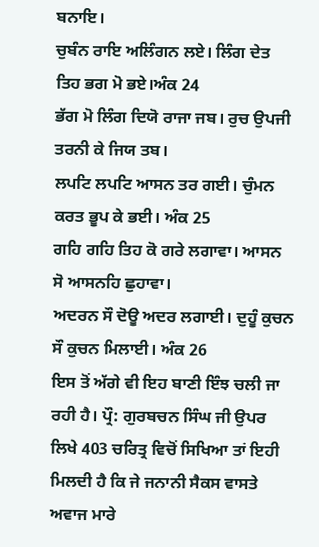ਬਨਾਇ।
ਚੁਬੰਨ ਰਾਇ ਅਲਿੰਗਨ ਲਏ। ਲਿੰਗ ਦੇਤ ਤਿਹ ਭਗ ਮੋ ਭਏ।ਅੰਕ 24
ਭੱਗ ਮੋ ਲਿੰਗ ਦਿਯੋ ਰਾਜਾ ਜਬ। ਰੁਚ ਉਪਜੀ ਤਰਨੀ ਕੇ ਜਿਯ ਤਬ।
ਲਪਟਿ ਲਪਟਿ ਆਸਨ ਤਰ ਗਈ। ਚੁੰਮਨ ਕਰਤ ਭੂਪ ਕੇ ਭਈ। ਅੰਕ 25
ਗਹਿ ਗਹਿ ਤਿਹ ਕੋ ਗਰੇ ਲਗਾਵਾ। ਆਸਨ ਸੋ ਆਸਨਹਿ ਛੁਹਾਵਾ।
ਅਦਰਨ ਸੌ ਦੋਊ ਅਦਰ ਲਗਾਈ। ਦੁਹੂੰ ਕੁਚਨ ਸੌ ਕੁਚਨ ਮਿਲਾਈ। ਅੰਕ 26
ਇਸ ਤੋਂ ਅੱਗੇ ਵੀ ਇਹ ਬਾਣੀ ਇੰਝ ਚਲੀ ਜਾ ਰਹੀ ਹੈ। ਪ੍ਰੌ: ਗੁਰਬਚਨ ਸਿੰਘ ਜੀ ਉਪਰ ਲਿਖੇ 403 ਚਰਿਤ੍ਰ ਵਿਚੋਂ ਸਿਖਿਆ ਤਾਂ ਇਹੀ ਮਿਲਦੀ ਹੈ ਕਿ ਜੇ ਜਨਾਨੀ ਸੈਕਸ ਵਾਸਤੇ ਅਵਾਜ ਮਾਰੇ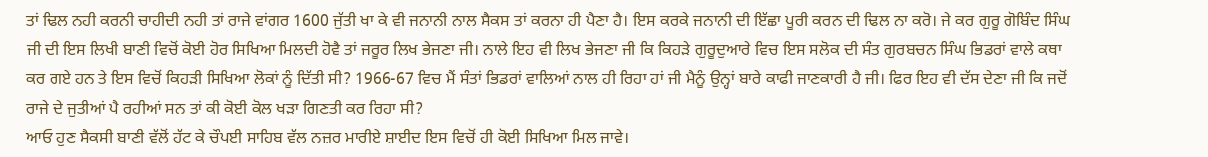ਤਾਂ ਢਿਲ ਨਹੀ ਕਰਨੀ ਚਾਹੀਦੀ ਨਹੀ ਤਾਂ ਰਾਜੇ ਵਾਂਗਰ 1600 ਜੁੱਤੀ ਖਾ ਕੇ ਵੀ ਜਨਾਨੀ ਨਾਲ ਸੈਕਸ ਤਾਂ ਕਰਨਾ ਹੀ ਪੈਣਾ ਹੈ। ਇਸ ਕਰਕੇ ਜਨਾਨੀ ਦੀ ਇੱਛਾ ਪੂਰੀ ਕਰਨ ਦੀ ਢਿਲ ਨਾ ਕਰੋ। ਜੇ ਕਰ ਗੁਰੂ ਗੋਬਿੰਦ ਸਿੰਘ ਜੀ ਦੀ ਇਸ ਲਿਖੀ ਬਾਣੀ ਵਿਚੋਂ ਕੋਈ ਹੋਰ ਸਿਖਿਆ ਮਿਲਦੀ ਹੋਵੈ ਤਾਂ ਜਰੂਰ ਲਿਖ ਭੇਜਣਾ ਜੀ। ਨਾਲੇ ਇਹ ਵੀ ਲਿਖ ਭੇਜਣਾ ਜੀ ਕਿ ਕਿਹੜੇ ਗੁਰੂਦੁਆਰੇ ਵਿਚ ਇਸ ਸਲੋਕ ਦੀ ਸੰਤ ਗੁਰਬਚਨ ਸਿੰਘ ਭਿਡਰਾਂ ਵਾਲੇ ਕਥਾ ਕਰ ਗਏ ਹਨ ਤੇ ਇਸ ਵਿਚੋਂ ਕਿਹੜੀ ਸਿਖਿਆ ਲੋਕਾਂ ਨੂੰ ਦਿੱਤੀ ਸੀ? 1966-67 ਵਿਚ ਮੈਂ ਸੰਤਾਂ ਭਿਡਰਾਂ ਵਾਲਿਆਂ ਨਾਲ ਹੀ ਰਿਹਾ ਹਾਂ ਜੀ ਮੈਨੂੰ ਉਨ੍ਹਾਂ ਬਾਰੇ ਕਾਫੀ ਜਾਣਕਾਰੀ ਹੈ ਜੀ। ਫਿਰ ਇਹ ਵੀ ਦੱਸ ਦੇਣਾ ਜੀ ਕਿ ਜਦੋਂ ਰਾਜੇ ਦੇ ਜੁਤੀਆਂ ਪੈ ਰਹੀਆਂ ਸਨ ਤਾਂ ਕੀ ਕੋਈ ਕੋਲ ਖੜਾ ਗਿਣਤੀ ਕਰ ਰਿਹਾ ਸੀ?
ਆਓ ਹੁਣ ਸੈਕਸੀ ਬਾਣੀ ਵੱਲੋਂ ਹੱਟ ਕੇ ਚੌਪਈ ਸਾਹਿਬ ਵੱਲ ਨਜ਼ਰ ਮਾਰੀਏ ਸ਼ਾਈਦ ਇਸ ਵਿਚੋਂ ਹੀ ਕੋਈ ਸਿਖਿਆ ਮਿਲ ਜਾਵੇ।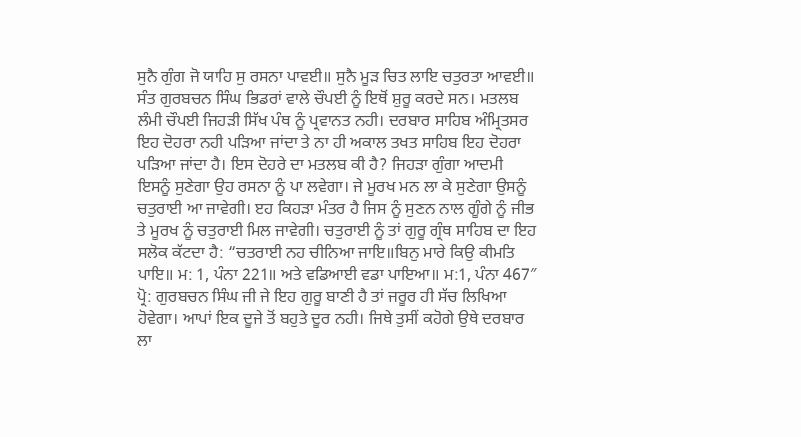ਸੁਨੈ ਗੁੰਗ ਜੋ ਯਾਹਿ ਸੁ ਰਸਨਾ ਪਾਵਈ॥ ਸੁਨੈ ਮੂੜ ਚਿਤ ਲਾਇ ਚਤੁਰਤਾ ਆਵਈ॥ ਸੰਤ ਗੁਰਬਚਨ ਸਿੰਘ ਭਿਡਰਾਂ ਵਾਲੇ ਚੌਪਈ ਨੂੰ ਇਥੋਂ ਸ਼ੁਰੂ ਕਰਦੇ ਸਨ। ਮਤਲਬ ਲੰਮੀ ਚੌਪਈ ਜਿਹੜੀ ਸਿੱਖ ਪੰਥ ਨੂੰ ਪ੍ਰਵਾਨਤ ਨਹੀ। ਦਰਬਾਰ ਸਾਹਿਬ ਅੰਮ੍ਰਿਤਸਰ ਇਹ ਦੋਹਰਾ ਨਹੀ ਪੜਿਆ ਜਾਂਦਾ ਤੇ ਨਾ ਹੀ ਅਕਾਲ ਤਖਤ ਸਾਹਿਬ ਇਹ ਦੋਹਰਾ ਪੜਿਆ ਜਾਂਦਾ ਹੈ। ਇਸ ਦੋਹਰੇ ਦਾ ਮਤਲਬ ਕੀ ਹੈ? ਜਿਹੜਾ ਗੁੰਗਾ ਆਦਮੀ ਇਸਨੂੰ ਸੁਣੇਗਾ ਉਹ ਰਸਨਾ ਨੂੰ ਪਾ ਲਵੇਗਾ। ਜੇ ਮੂਰਖ ਮਨ ਲਾ ਕੇ ਸੁਣੇਗਾ ਉਸਨੂੰ ਚਤੁਰਾਈ ਆ ਜਾਵੇਗੀ। ੲਹ ਕਿਹੜਾ ਮੰਤਰ ਹੈ ਜਿਸ ਨੂੰ ਸੁਣਨ ਨਾਲ ਗੂੰਗੇ ਨੂੰ ਜੀਭ ਤੇ ਮੂਰਖ ਨੂੰ ਚਤੁਰਾਈ ਮਿਲ ਜਾਵੇਗੀ। ਚਤੁਰਾਈ ਨੂੰ ਤਾਂ ਗੁਰੂ ਗ੍ਰੰਥ ਸਾਹਿਬ ਦਾ ਇਹ ਸਲੋਕ ਕੱਟਦਾ ਹੈ: “ਚਤਰਾਈ ਨਹ ਚੀਨਿਆ ਜਾਇ॥ਬਿਨੁ ਮਾਰੇ ਕਿਉ ਕੀਮਤਿ ਪਾਇ॥ ਮ: 1, ਪੰਨਾ 221॥ ਅਤੇ ਵਡਿਆਈ ਵਡਾ ਪਾਇਆ॥ ਮ:1, ਪੰਨਾ 467″ ਪ੍ਰੋ: ਗੁਰਬਚਨ ਸਿੰਘ ਜੀ ਜੇ ਇਹ ਗੁਰੂ ਬਾਣੀ ਹੈ ਤਾਂ ਜਰੂਰ ਹੀ ਸੱਚ ਲਿਖਿਆ ਹੋਵੇਗਾ। ਆਪਾਂ ਇਕ ਦੂਜੇ ਤੋਂ ਬਹੁਤੇ ਦੂਰ ਨਹੀ। ਜਿਥੇ ਤੁਸੀਂ ਕਹੋਗੇ ਉਥੇ ਦਰਬਾਰ ਲਾ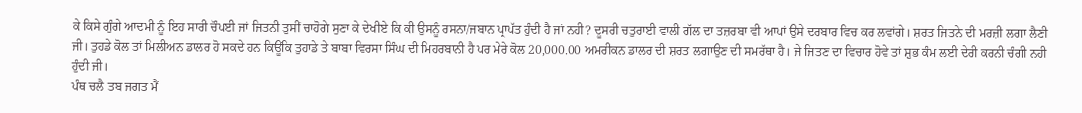ਕੇ ਕਿਸੇ ਗੁੰਗੇ ਆਦਮੀ ਨੂੰ ਇਹ ਸਾਰੀ ਚੌਪਈ ਜਾਂ ਜਿਤਨੀ ਤੁਸੀਂ ਚਾਹੋਗੇ ਸੁਣਾ ਕੇ ਦੇਖੀਏ ਕਿ ਕੀ ਉਸਨੂੰ ਰਸਨਾ/ਜਬਾਨ ਪ੍ਰਾਪੱਤ ਹੁੰਦੀ ਹੈ ਜਾਂ ਨਹੀ? ਦੂਸਰੀ ਚਤੁਰਾਈ ਵਾਲੀ ਗੱਲ ਦਾ ਤਜ਼ਰਬਾ ਵੀ ਆਪਾਂ ਉਸੇ ਦਰਬਾਰ ਵਿਚ ਕਰ ਲਵਾਂਗੇ। ਸ਼ਰਤ ਜਿਤਨੇ ਦੀ ਮਰਜ਼ੀ ਲਗਾ ਲੈਣੀ ਜੀ। ਤੁਹਡੇ ਕੋਲ ਤਾਂ ਮਿਲੀਅਨ ਡਾਲਰ ਹੋ ਸਕਦੇ ਹਨ ਕਿਊਂਕਿ ਤੁਹਾਡੇ ਤੇ ਬਾਬਾ ਵਿਰਸਾ ਸਿੰਘ ਦੀ ਮਿਹਰਬਾਨੀ ਹੈ ਪਰ ਮੇਰੇ ਕੋਲ 20,000.00 ਅਮਰੀਕਨ ਡਾਲਰ ਦੀ ਸ਼ਰਤ ਲਗਾਉਣ ਦੀ ਸਮਰੱਥਾ ਹੈ। ਜੇ ਜਿਤਣ ਦਾ ਵਿਚਾਰ ਹੋਵੇ ਤਾਂ ਸ਼ੁਭ ਕੰਮ ਲਈ ਦੇਰੀ ਕਰਨੀ ਚੰਗੀ ਨਹੀ ਹੁੰਦੀ ਜੀ।
ਪੰਥ ਚਲੈ ਤਬ ਜਗਤ ਮੈਂ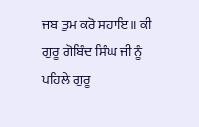ਜਬ ਤੁਮ ਕਰੋ ਸਹਾਇ॥ ਕੀ ਗੁਰੂ ਗੋਬਿੰਦ ਸਿੰਘ ਜੀ ਨੂੰ ਪਹਿਲੇ ਗੁਰੂ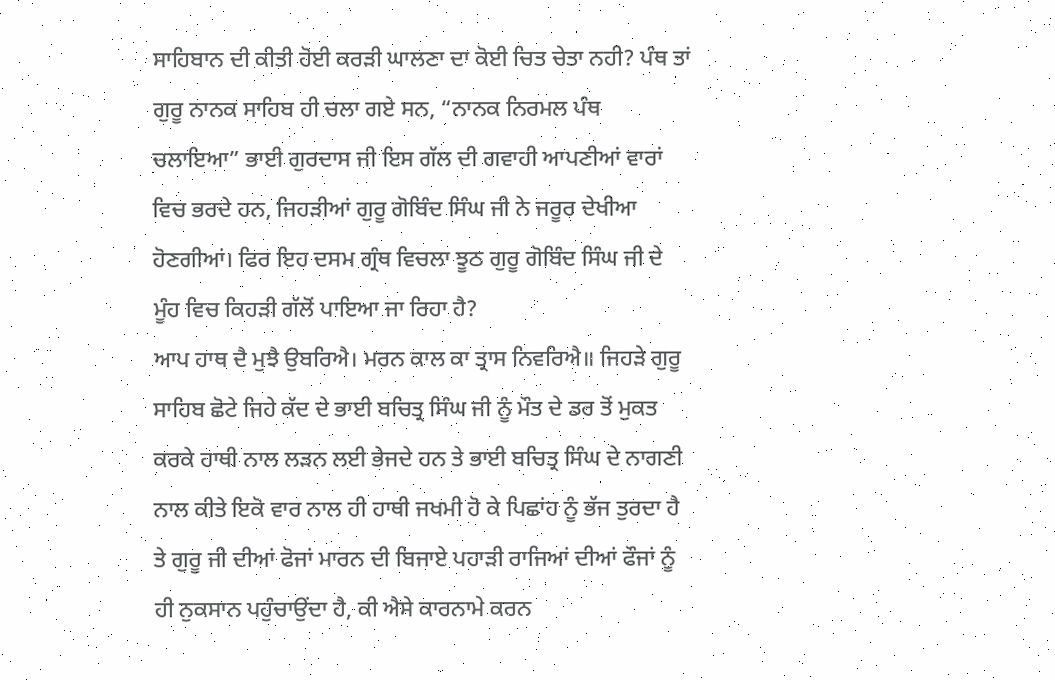ਸਾਹਿਬਾਨ ਦੀ ਕੀਤੀ ਹੋਈ ਕਰੜੀ ਘਾਲਣਾ ਦਾ ਕੋਈ ਚਿਤ ਚੇਤਾ ਨਹੀ? ਪੰਥ ਤਾਂ ਗੁਰੂ ਨਾਨਕ ਸਾਹਿਬ ਹੀ ਚਲਾ ਗਏ ਸਨ, “ਨਾਨਕ ਨਿਰਮਲ ਪੰਥ ਚਲਾਇਆ” ਭਾਈ ਗੁਰਦਾਸ ਜੀ ਇਸ ਗੱਲ ਦੀ ਗਵਾਹੀ ਆਪਣੀਆਂ ਵਾਰਾਂ ਵਿਚ ਭਰਦੇ ਹਨ, ਜਿਹੜੀਆਂ ਗੁਰੂ ਗੋਬਿੰਦ ਸਿੰਘ ਜੀ ਨੇ ਜਰੂਰ ਦੇਖੀਆ ਹੋਣਗੀਆਂ। ਫਿਰ ਇਹ ਦਸਮ ਗ੍ਰੰਥ ਵਿਚਲਾ ਝੂਠ ਗੁਰੂ ਗੋਬਿੰਦ ਸਿੰਘ ਜੀ ਦੇ ਮੂੰਹ ਵਿਚ ਕਿਹੜੀ ਗੱਲੋਂ ਪਾਇਆ ਜਾ ਰਿਹਾ ਹੈ?
ਆਪ ਹਾਥ ਦੈ ਮੁਝੈ ਉਬਰਿਐ। ਮਰਨ ਕਾਲ ਕਾ ਤ੍ਰਾਸ ਨਿਵਰਿਐ॥ ਜਿਹੜੇ ਗੁਰੂ ਸਾਹਿਬ ਛੋਟੇ ਜਿਹੇ ਕੱਦ ਦੇ ਭਾਈ ਬਚਿਤ੍ਰ ਸਿੰਘ ਜੀ ਨੂੰ ਮੌਤ ਦੇ ਡਰ ਤੋਂ ਮੁਕਤ ਕਰਕੇ ਹਾਥੀ ਨਾਲ ਲੜਨ ਲਈ ਭੇਜਦੇ ਹਨ ਤੇ ਭਾਈ ਬਚਿਤ੍ਰ ਸਿੰਘ ਦੇ ਨਾਗਣੀ ਨਾਲ ਕੀਤੇ ਇਕੋ ਵਾਰ ਨਾਲ ਹੀ ਹਾਥੀ ਜਖਮੀ ਹੋ ਕੇ ਪਿਛਾਂਹ ਨੂੰ ਭੱਜ ਤੁਰਦਾ ਹੈ ਤੇ ਗੁਰੂ ਜੀ ਦੀਆਂ ਫੋਜਾਂ ਮਾਰਨ ਦੀ ਬਿਜਾਏ ਪਹਾੜੀ ਰਾਜਿਆਂ ਦੀਆਂ ਫੌਜਾਂ ਨੂੰ ਹੀ ਨੁਕਸਾਨ ਪਹੁੰਚਾਉਂਦਾ ਹੈ, ਕੀ ਐਸੇ ਕਾਰਨਾਮੇ ਕਰਨ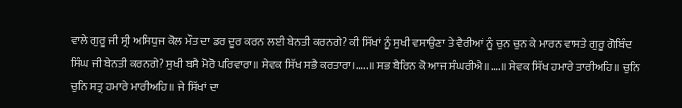ਵਾਲੇ ਗੁਰੂ ਜੀ ਸ੍ਰੀ ਅਸਿਧੁਜ ਕੋਲ ਮੌਤ ਦਾ ਡਰ ਦੂਰ ਕਰਨ ਲਈ ਬੇਨਤੀ ਕਰਨਗੇ? ਕੀ ਸਿੱਖਾਂ ਨੂੰ ਸੁਖੀ ਵਸਾਉਣਾ ਤੇ ਵੈਰੀਆਂ ਨੂੰ ਚੁਨ ਚੁਨ ਕੇ ਮਾਰਨ ਵਾਸਤੇ ਗੁਰੂ ਗੋਬਿੰਦ ਸਿੰਘ ਜੀ ਬੇਨਤੀ ਕਰਨਗੇ? ਸੁਖੀ ਬਸੈ ਮੋਰੋ ਪਰਿਵਾਰਾ॥ ਸੇਵਕ ਸਿੱਖ ਸਭੈ ਕਰਤਾਰਾ।…..॥ ਸਭ ਬੈਰਿਨ ਕੋ ਆਜ ਸੰਘਰੀਐ॥….॥ ਸੇਵਕ ਸਿੱਖ ਹਮਾਰੇ ਤਾਰੀਅਹਿ॥ ਚੁਨਿ ਚੁਨਿ ਸਤ੍ਰ ਹਮਾਰੇ ਮਾਰੀਅਹਿ॥ ਜੇ ਸਿੱਖਾਂ ਦਾ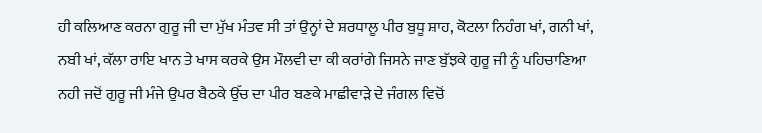ਹੀ ਕਲਿਆਣ ਕਰਨਾ ਗੁਰੂ ਜੀ ਦਾ ਮੁੱਖ ਮੰਤਵ ਸੀ ਤਾਂ ਉਨ੍ਹਾਂ ਦੇ ਸ਼ਰਧਾਲੂ ਪੀਰ ਬੁਧੂ ਸ਼ਾਹ, ਕੋਟਲਾ ਨਿਹੰਗ ਖਾਂ, ਗਨੀ ਖਾਂ, ਨਬੀ ਖਾਂ, ਕੱਲਾ ਰਾਇ ਖਾਨ ਤੇ ਖਾਸ ਕਰਕੇ ਉਸ ਮੌਲਵੀ ਦਾ ਕੀ ਕਰਾਂਗੇ ਜਿਸਨੇ ਜਾਣ ਬੁੱਝਕੇ ਗੁਰੂ ਜੀ ਨੂੰ ਪਹਿਚਾਣਿਆ ਨਹੀ ਜਦੋਂ ਗੁਰੂ ਜੀ ਮੰਜੇ ਉਪਰ ਬੈਠਕੇ ਉੱਚ ਦਾ ਪੀਰ ਬਣਕੇ ਮਾਛੀਵਾੜੇ ਦੇ ਜੰਗਲ ਵਿਚੋਂ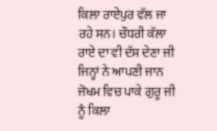ਕਿਲਾ ਰਾਏਪੁਰ ਵੱਲ ਜਾ ਰਹੇ ਸਨ। ਚੌਧਰੀ ਕੱਲਾ ਰਾਏ ਦਾ ਵੀ ਦੱਸ ਦੇਣਾ ਜੀ ਜਿਨ੍ਹਾਂ ਨੇ ਆਪਣੀ ਜਾਨ ਜੋਖਮ ਵਿਚ ਪਾਕੇ ਗੁਰੂ ਜੀ ਨੂੰ ਕਿਲਾ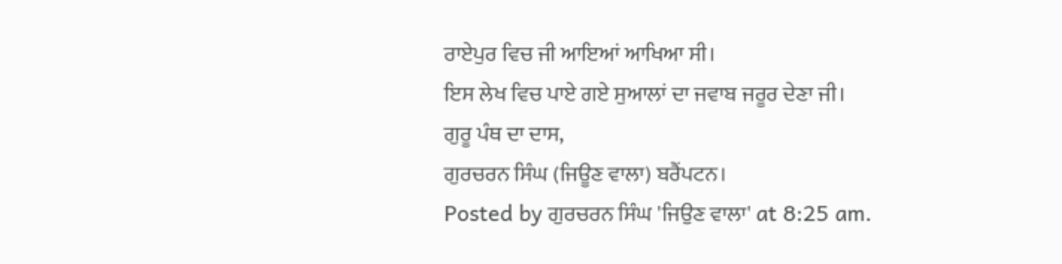ਰਾਏਪੁਰ ਵਿਚ ਜੀ ਆਇਆਂ ਆਖਿਆ ਸੀ।
ਇਸ ਲੇਖ ਵਿਚ ਪਾਏ ਗਏ ਸੁਆਲਾਂ ਦਾ ਜਵਾਬ ਜਰੂਰ ਦੇਣਾ ਜੀ।
ਗੁਰੂ ਪੰਥ ਦਾ ਦਾਸ,
ਗੁਰਚਰਨ ਸਿੰਘ (ਜਿਊਣ ਵਾਲਾ) ਬਰੈਂਪਟਨ।
Posted by ਗੁਰਚਰਨ ਸਿੰਘ 'ਜਿਉਣ ਵਾਲਾ' at 8:25 am.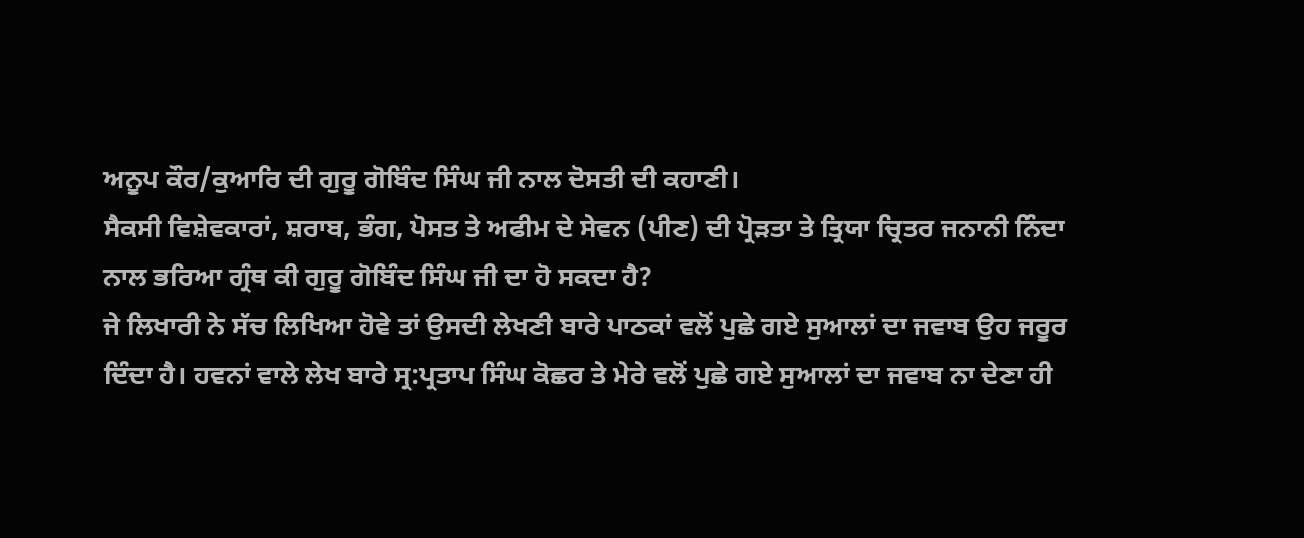ਅਨੂਪ ਕੌਰ/ਕੁਆਰਿ ਦੀ ਗੁਰੂ ਗੋਬਿੰਦ ਸਿੰਘ ਜੀ ਨਾਲ ਦੋਸਤੀ ਦੀ ਕਹਾਣੀ।
ਸੈਕਸੀ ਵਿਸ਼ੇਵਕਾਰਾਂ, ਸ਼ਰਾਬ, ਭੰਗ, ਪੋਸਤ ਤੇ ਅਫੀਮ ਦੇ ਸੇਵਨ (ਪੀਣ) ਦੀ ਪ੍ਰੋੜਤਾ ਤੇ ਤ੍ਰਿਯਾ ਚ੍ਰਿਤਰ ਜਨਾਨੀ ਨਿੰਦਾ ਨਾਲ ਭਰਿਆ ਗ੍ਰੰਥ ਕੀ ਗੁਰੂ ਗੋਬਿੰਦ ਸਿੰਘ ਜੀ ਦਾ ਹੋ ਸਕਦਾ ਹੈ?
ਜੇ ਲਿਖਾਰੀ ਨੇ ਸੱਚ ਲਿਖਿਆ ਹੋਵੇ ਤਾਂ ਉਸਦੀ ਲੇਖਣੀ ਬਾਰੇ ਪਾਠਕਾਂ ਵਲੋਂ ਪੁਛੇ ਗਏ ਸੁਆਲਾਂ ਦਾ ਜਵਾਬ ਉਹ ਜਰੂਰ ਦਿੰਦਾ ਹੈ। ਹਵਨਾਂ ਵਾਲੇ ਲੇਖ ਬਾਰੇ ਸ੍ਰ:ਪ੍ਰਤਾਪ ਸਿੰਘ ਕੋਛਰ ਤੇ ਮੇਰੇ ਵਲੋਂ ਪੁਛੇ ਗਏ ਸੁਆਲਾਂ ਦਾ ਜਵਾਬ ਨਾ ਦੇਣਾ ਹੀ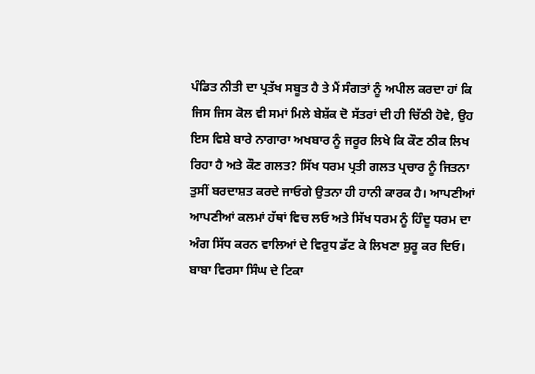ਪੰਡਿਤ ਨੀਤੀ ਦਾ ਪ੍ਰਤੱਖ ਸਬੂਤ ਹੈ ਤੇ ਮੈਂ ਸੰਗਤਾਂ ਨੂੰ ਅਪੀਲ ਕਰਦਾ ਹਾਂ ਕਿ ਜਿਸ ਜਿਸ ਕੋਲ ਵੀ ਸਮਾਂ ਮਿਲੇ ਬੇਸ਼ੱਕ ਦੋ ਸੱਤਰਾਂ ਦੀ ਹੀ ਚਿੱਠੀ ਹੋਵੇ, ਉਹ ਇਸ ਵਿਸ਼ੇ ਬਾਰੇ ਨਾਗਾਰਾ ਅਖਬਾਰ ਨੂੰ ਜਰੂਰ ਲਿਖੇ ਕਿ ਕੌਣ ਠੀਕ ਲਿਖ ਰਿਹਾ ਹੈ ਅਤੇ ਕੌਣ ਗਲਤ? ਸਿੱਖ ਧਰਮ ਪ੍ਰਤੀ ਗਲਤ ਪ੍ਰਚਾਰ ਨੂੰ ਜਿਤਨਾ ਤੁਸੀਂ ਬਰਦਾਸ਼ਤ ਕਰਦੇ ਜਾਓਗੇ ਉਤਨਾ ਹੀ ਹਾਨੀ ਕਾਰਕ ਹੈ। ਆਪਣੀਆਂ ਆਪਣੀਆਂ ਕਲਮਾਂ ਹੱਥਾਂ ਵਿਚ ਲਓ ਅਤੇ ਸਿੱਖ ਧਰਮ ਨੂੰ ਹਿੰਦੂ ਧਰਮ ਦਾ ਅੰਗ ਸਿੱਧ ਕਰਨ ਵਾਲਿਆਂ ਦੇ ਵਿਰੁਧ ਡੱਟ ਕੇ ਲਿਖਣਾ ਸ਼ੁਰੂ ਕਰ ਦਿਓ।
ਬਾਬਾ ਵਿਰਸਾ ਸਿੰਘ ਦੇ ਟਿਕਾ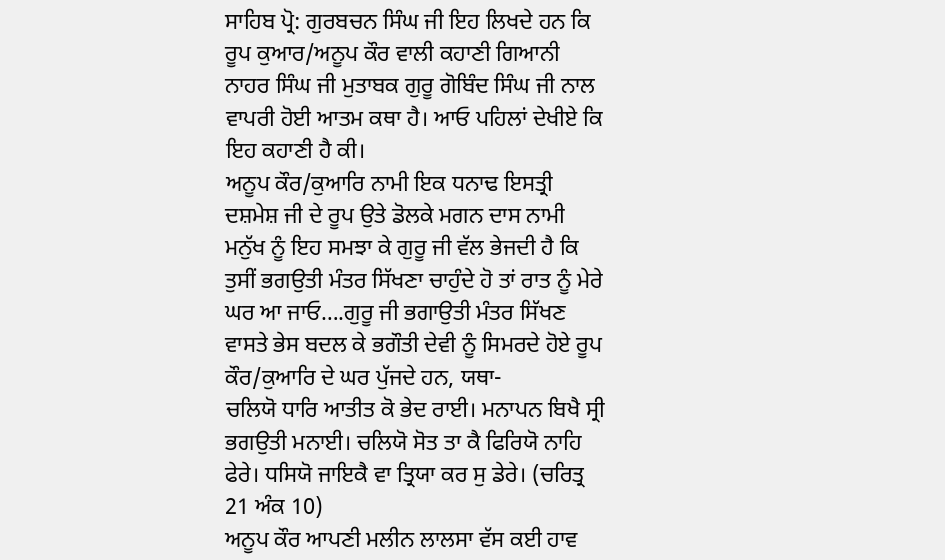ਸਾਹਿਬ ਪ੍ਰੋ: ਗੁਰਬਚਨ ਸਿੰਘ ਜੀ ਇਹ ਲਿਖਦੇ ਹਨ ਕਿ ਰੂਪ ਕੁਆਰ/ਅਨੂਪ ਕੌਰ ਵਾਲੀ ਕਹਾਣੀ ਗਿਆਨੀ ਨਾਹਰ ਸਿੰਘ ਜੀ ਮੁਤਾਬਕ ਗੁਰੂ ਗੋਬਿੰਦ ਸਿੰਘ ਜੀ ਨਾਲ ਵਾਪਰੀ ਹੋਈ ਆਤਮ ਕਥਾ ਹੈ। ਆਓ ਪਹਿਲਾਂ ਦੇਖੀਏ ਕਿ ਇਹ ਕਹਾਣੀ ਹੈ ਕੀ।
ਅਨੂਪ ਕੌਰ/ਕੁਆਰਿ ਨਾਮੀ ਇਕ ਧਨਾਢ ਇਸਤ੍ਰੀ ਦਸ਼ਮੇਸ਼ ਜੀ ਦੇ ਰੂਪ ਉਤੇ ਡੋਲਕੇ ਮਗਨ ਦਾਸ ਨਾਮੀ ਮਨੁੱਖ ਨੂੰ ਇਹ ਸਮਝਾ ਕੇ ਗੁਰੂ ਜੀ ਵੱਲ ਭੇਜਦੀ ਹੈ ਕਿ ਤੁਸੀਂ ਭਗਉਤੀ ਮੰਤਰ ਸਿੱਖਣਾ ਚਾਹੁੰਦੇ ਹੋ ਤਾਂ ਰਾਤ ਨੂੰ ਮੇਰੇ ਘਰ ਆ ਜਾਓ….ਗੁਰੂ ਜੀ ਭਗਾਉਤੀ ਮੰਤਰ ਸਿੱਖਣ ਵਾਸਤੇ ਭੇਸ ਬਦਲ ਕੇ ਭਗੌਤੀ ਦੇਵੀ ਨੂੰ ਸਿਮਰਦੇ ਹੋਏ ਰੂਪ ਕੌਰ/ਕੁਆਰਿ ਦੇ ਘਰ ਪੁੱਜਦੇ ਹਨ, ਯਥਾ-
ਚਲਿਯੋ ਧਾਰਿ ਆਤੀਤ ਕੋ ਭੇਦ ਰਾਈ। ਮਨਾਪਨ ਬਿਖੈ ਸ੍ਰੀ ਭਗਉਤੀ ਮਨਾਈ। ਚਲਿਯੋ ਸੋਤ ਤਾ ਕੈ ਫਿਰਿਯੋ ਨਾਹਿ ਫੇਰੇ। ਧਸਿਯੋ ਜਾਇਕੈ ਵਾ ਤ੍ਰਿਯਾ ਕਰ ਸੁ ਡੇਰੇ। (ਚਰਿਤ੍ਰ 21 ਅੰਕ 10)
ਅਨੂਪ ਕੌਰ ਆਪਣੀ ਮਲੀਨ ਲਾਲਸਾ ਵੱਸ ਕਈ ਹਾਵ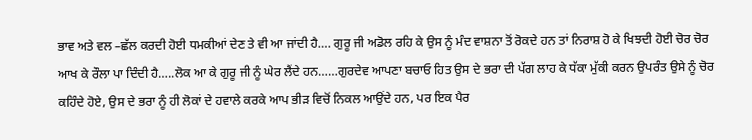ਭਾਵ ਅਤੇ ਵਲ –ਛੱਲ ਕਰਦੀ ਹੋਈ ਧਮਕੀਆਂ ਦੇਣ ਤੇ ਵੀ ਆ ਜਾਂਦੀ ਹੈ…. ਗੁਰੂ ਜੀ ਅਡੋਲ ਰਹਿ ਕੇ ਉਸ ਨੂੰ ਮੰਦ ਵਾਸ਼ਨਾ ਤੋਂ ਰੋਕਦੇ ਹਨ ਤਾਂ ਨਿਰਾਸ਼ ਹੋ ਕੇ ਖਿਝਦੀ ਹੋਈ ਚੋਰ ਚੋਰ ਆਖ ਕੇ ਰੌਲਾ ਪਾ ਦਿੰਦੀ ਹੈ…..ਲੋਕ ਆ ਕੇ ਗੁਰੂ ਜੀ ਨੂੰ ਘੇਰ ਲੈਂਦੇ ਹਨ……ਗੁਰਦੇਵ ਆਪਣਾ ਬਚਾਓ ਹਿਤ ਉਸ ਦੇ ਭਰਾ ਦੀ ਪੱਗ ਲਾਹ ਕੇ ਧੱਕਾ ਮੁੱਕੀ ਕਰਨ ਉਪਰੰਤ ਉਸੇ ਨੂੰ ਚੋਰ ਕਹਿੰਦੇ ਹੋਏ, ਉਸ ਦੇ ਭਰਾ ਨੂੰ ਹੀ ਲੋਕਾਂ ਦੇ ਹਵਾਲੇ ਕਰਕੇ ਆਪ ਭੀੜ ਵਿਚੋਂ ਨਿਕਲ ਆਉਂਦੇ ਹਨ, ਪਰ ਇਕ ਪੈਰ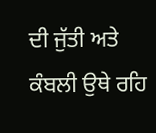ਦੀ ਜੁੱਤੀ ਅਤੇ ਕੰਬਲੀ ਉਥੇ ਰਹਿ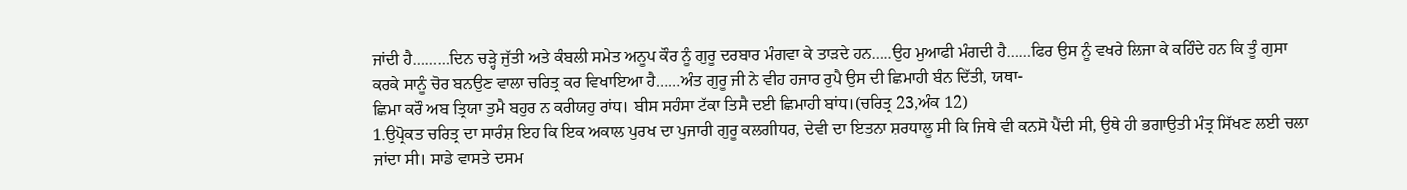ਜਾਂਦੀ ਹੈ………ਦਿਨ ਚੜ੍ਹੇ ਜੁੱਤੀ ਅਤੇ ਕੰਬਲੀ ਸਮੇਤ ਅਨੂਪ ਕੌਰ ਨੂੰ ਗੁਰੂ ਦਰਬਾਰ ਮੰਗਵਾ ਕੇ ਤਾੜਦੇ ਹਨ…..ਉਹ ਮੁਆਫੀ ਮੰਗਦੀ ਹੈ……ਫਿਰ ਉਸ ਨੂੰ ਵਖਰੇ ਲਿਜਾ ਕੇ ਕਹਿੰਦੇ ਹਨ ਕਿ ਤੂੰ ਗੁਸਾ ਕਰਕੇ ਸਾਨੂੰ ਚੋਰ ਬਨਉਣ ਵਾਲਾ ਚਰਿਤ੍ਰ ਕਰ ਵਿਖਾਇਆ ਹੈ……ਅੰਤ ਗੁਰੂ ਜੀ ਨੇ ਵੀਹ ਹਜਾਰ ਰੁਪੈ ਉਸ ਦੀ ਛਿਮਾਹੀ ਬੰਨ ਦਿੱਤੀ, ਯਥਾ-
ਛਿਮਾ ਕਰੌ ਅਬ ਤ੍ਰਿਯਾ ਤੁਮੈ ਬਹੁਰ ਨ ਕਰੀਯਹੁ ਰਾਂਧ। ਬੀਸ ਸਹੰਸਾ ਟੱਕਾ ਤਿਸੈ ਦਈ ਛਿਮਾਹੀ ਬਾਂਧ।(ਚਰਿਤ੍ਰ 23,ਅੰਕ 12)
1.ਉਪ੍ਰੋਕਤ ਚਰਿਤ੍ਰ ਦਾ ਸਾਰੰਸ਼ ਇਹ ਕਿ ਇਕ ਅਕਾਲ ਪੁਰਖ ਦਾ ਪੁਜਾਰੀ ਗੁਰੂ ਕਲਗੀਧਰ, ਦੇਵੀ ਦਾ ਇਤਨਾ ਸ਼ਰਧਾਲੂ ਸੀ ਕਿ ਜਿਥੇ ਵੀ ਕਨਸੋ ਪੈਂਦੀ ਸੀ, ਉਥੇ ਹੀ ਭਗਾਉਤੀ ਮੰਤ੍ਰ ਸਿੱਖਣ ਲਈ ਚਲਾ ਜਾਂਦਾ ਸੀ। ਸਾਡੇ ਵਾਸਤੇ ਦਸਮ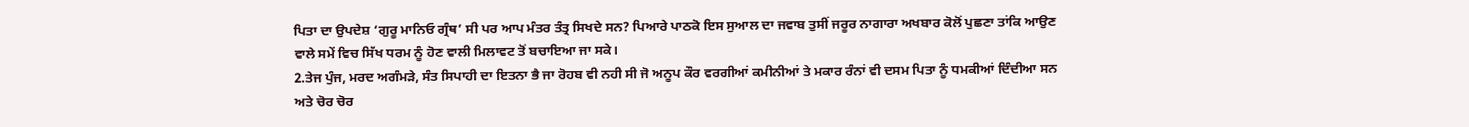ਪਿਤਾ ਦਾ ਉਪਦੇਸ਼ ‘ਗੁਰੂ ਮਾਨਿਓ ਗ੍ਰੰਥ’ ਸੀ ਪਰ ਆਪ ਮੰਤਰ ਤੰਤ੍ਰ ਸਿਖਦੇ ਸਨ? ਪਿਆਰੇ ਪਾਠਕੋ ਇਸ ਸੁਆਲ ਦਾ ਜਵਾਬ ਤੁਸੀਂ ਜਰੂਰ ਨਾਗਾਰਾ ਅਖਬਾਰ ਕੋਲੋਂ ਪੁਛਣਾ ਤਾਂਕਿ ਆਉਣ ਵਾਲੇ ਸਮੇਂ ਵਿਚ ਸਿੱਖ ਧਰਮ ਨੂੰ ਹੋਣ ਵਾਲੀ ਮਿਲਾਵਟ ਤੋਂ ਬਚਾਇਆ ਜਾ ਸਕੇ।
2.ਤੇਜ ਪੁੰਜ, ਮਰਦ ਅਗੰਮੜੇ, ਸੰਤ ਸਿਪਾਹੀ ਦਾ ਇਤਨਾ ਭੈ ਜਾ ਰੋਹਬ ਵੀ ਨਹੀ ਸੀ ਜੋ ਅਨੂਪ ਕੌਰ ਵਰਗੀਆਂ ਕਮੀਨੀਆਂ ਤੇ ਮਕਾਰ ਰੰਨਾਂ ਵੀ ਦਸਮ ਪਿਤਾ ਨੂੰ ਧਮਕੀਆਂ ਦਿੰਦੀਆ ਸਨ ਅਤੇ ਚੋਰ ਚੋਰ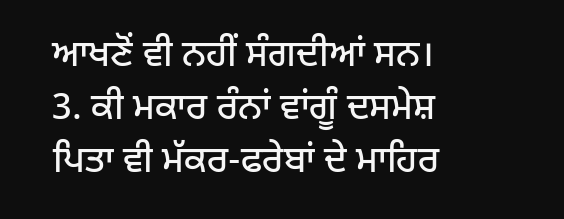ਆਖਣੋਂ ਵੀ ਨਹੀਂ ਸੰਗਦੀਆਂ ਸਨ।
3. ਕੀ ਮਕਾਰ ਰੰਨਾਂ ਵਾਂਗੂੰ ਦਸਮੇਸ਼ ਪਿਤਾ ਵੀ ਮੱਕਰ-ਫਰੇਬਾਂ ਦੇ ਮਾਹਿਰ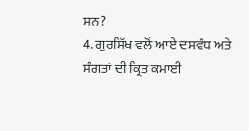ਸਨ?
4. ਗੁਰਸਿੱਖ ਵਲੋਂ ਆਏ ਦਸਵੰਧ ਅਤੇ ਸੰਗਤਾਂ ਦੀ ਕ੍ਰਿਤ ਕਮਾਈ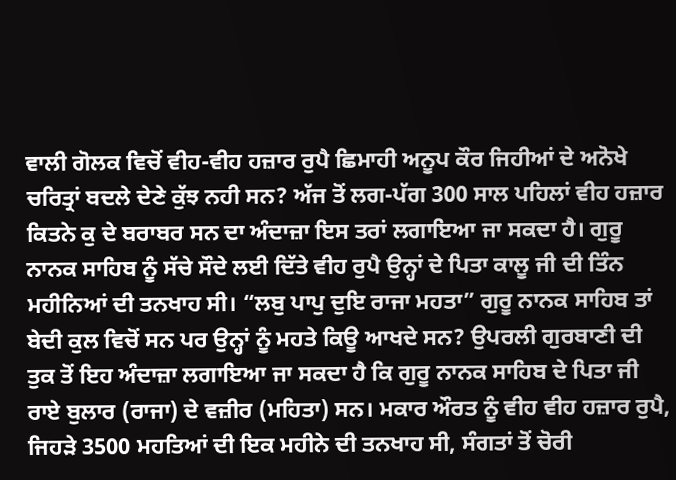ਵਾਲੀ ਗੋਲਕ ਵਿਚੋਂ ਵੀਹ-ਵੀਹ ਹਜ਼ਾਰ ਰੁਪੈ ਛਿਮਾਹੀ ਅਨੂਪ ਕੌਰ ਜਿਹੀਆਂ ਦੇ ਅਨੋਖੇ ਚਰਿਤ੍ਰਾਂ ਬਦਲੇ ਦੇਣੇ ਕੁੱਝ ਨਹੀ ਸਨ? ਅੱਜ ਤੋਂ ਲਗ-ਪੱਗ 300 ਸਾਲ ਪਹਿਲਾਂ ਵੀਹ ਹਜ਼ਾਰ ਕਿਤਨੇ ਕੁ ਦੇ ਬਰਾਬਰ ਸਨ ਦਾ ਅੰਦਾਜ਼ਾ ਇਸ ਤਰਾਂ ਲਗਾਇਆ ਜਾ ਸਕਦਾ ਹੈ। ਗੁਰੂ ਨਾਨਕ ਸਾਹਿਬ ਨੂੰ ਸੱਚੇ ਸੌਦੇ ਲਈ ਦਿੱਤੇ ਵੀਹ ਰੁਪੈ ਉਨ੍ਹਾਂ ਦੇ ਪਿਤਾ ਕਾਲੂ ਜੀ ਦੀ ਤਿੰਨ ਮਹੀਨਿਆਂ ਦੀ ਤਨਖਾਹ ਸੀ। “ਲਬੁ ਪਾਪੁ ਦੁਇ ਰਾਜਾ ਮਹਤਾ” ਗੁਰੂ ਨਾਨਕ ਸਾਹਿਬ ਤਾਂ ਬੇਦੀ ਕੁਲ ਵਿਚੋਂ ਸਨ ਪਰ ਉਨ੍ਹਾਂ ਨੂੰ ਮਹਤੇ ਕਿਊ ਆਖਦੇ ਸਨ? ਉਪਰਲੀ ਗੁਰਬਾਣੀ ਦੀ ਤੁਕ ਤੋਂ ਇਹ ਅੰਦਾਜ਼ਾ ਲਗਾਇਆ ਜਾ ਸਕਦਾ ਹੈ ਕਿ ਗੁਰੂ ਨਾਨਕ ਸਾਹਿਬ ਦੇ ਪਿਤਾ ਜੀ ਰਾਏ ਬੁਲਾਰ (ਰਾਜਾ) ਦੇ ਵਜ਼ੀਰ (ਮਹਿਤਾ) ਸਨ। ਮਕਾਰ ਔਰਤ ਨੂੰ ਵੀਹ ਵੀਹ ਹਜ਼ਾਰ ਰੁਪੈ, ਜਿਹੜੇ 3500 ਮਹਤਿਆਂ ਦੀ ਇਕ ਮਹੀਨੇ ਦੀ ਤਨਖਾਹ ਸੀ, ਸੰਗਤਾਂ ਤੋਂ ਚੋਰੀ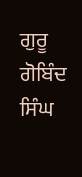ਗੁਰੂ ਗੋਬਿੰਦ ਸਿੰਘ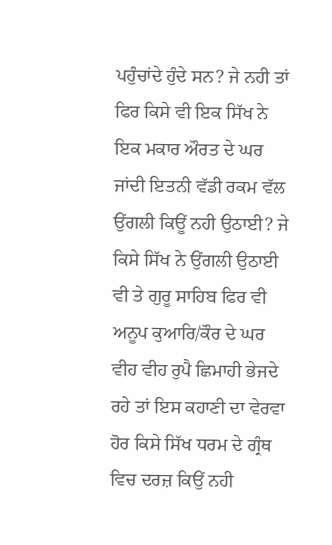ਪਹੁੰਚਾਂਦੇ ਹੁੰਦੇ ਸਨ? ਜੇ ਨਹੀ ਤਾਂ ਫਿਰ ਕਿਸੇ ਵੀ ਇਕ ਸਿੱਖ ਨੇ ਇਕ ਮਕਾਰ ਔਰਤ ਦੇ ਘਰ ਜਾਂਦੀ ਇਤਨੀ ਵੱਡੀ ਰਕਮ ਵੱਲ ਉਂਗਲੀ ਕਿਊਂ ਨਹੀ ਉਠਾਈ? ਜੇ ਕਿਸੇ ਸਿੱਖ ਨੇ ਉਂਗਲੀ ਉਠਾਈ ਵੀ ਤੇ ਗੁਰੂ ਸਾਹਿਬ ਫਿਰ ਵੀ ਅਨੂਪ ਕੁਆਰਿ/ਕੌਰ ਦੇ ਘਰ ਵੀਹ ਵੀਹ ਰੁਪੈ ਛਿਮਾਹੀ ਭੇਜਦੇ ਰਹੇ ਤਾਂ ਇਸ ਕਹਾਣੀ ਦਾ ਵੇਰਵਾ ਹੋਰ ਕਿਸੇ ਸਿੱਖ ਧਰਮ ਦੇ ਗ੍ਰੰਥ ਵਿਚ ਦਰਜ਼ ਕਿਉਂ ਨਹੀ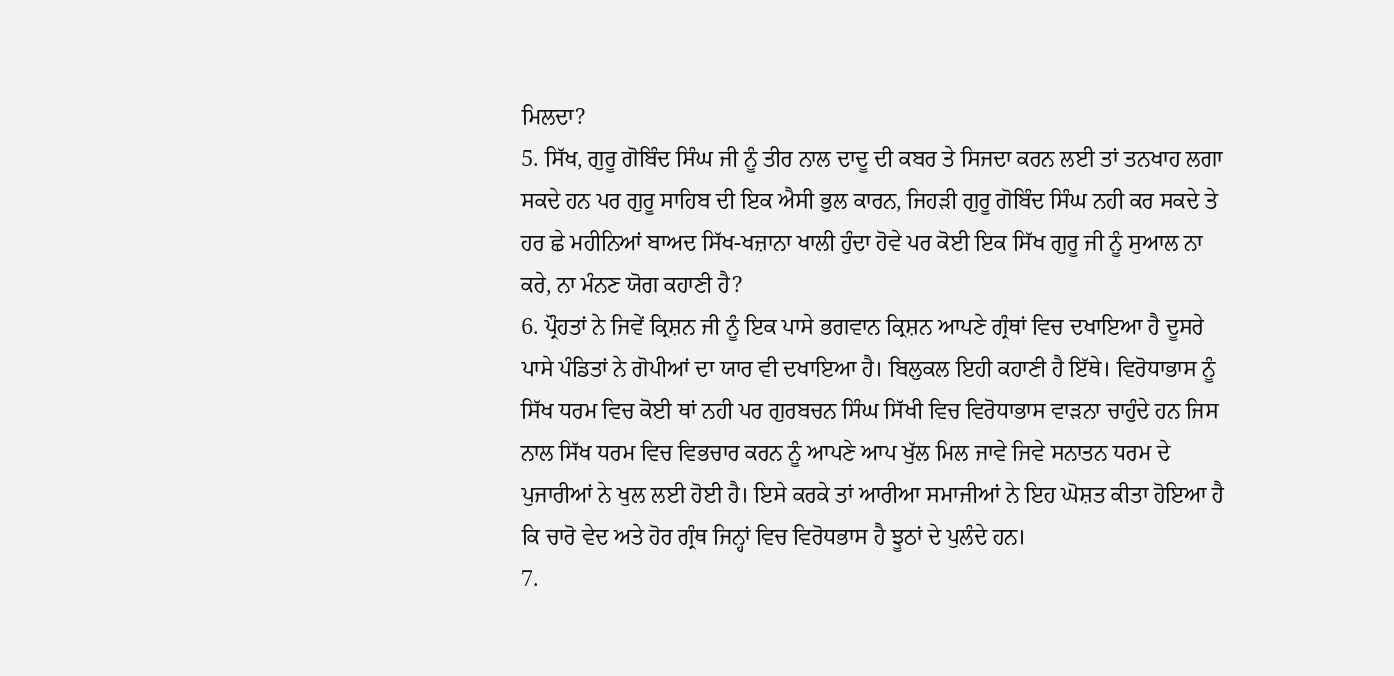ਮਿਲਦਾ?
5. ਸਿੱਖ, ਗੁਰੂ ਗੋਬਿੰਦ ਸਿੰਘ ਜੀ ਨੂੰ ਤੀਰ ਨਾਲ ਦਾਦੂ ਦੀ ਕਬਰ ਤੇ ਸਿਜਦਾ ਕਰਨ ਲਈ ਤਾਂ ਤਨਖਾਹ ਲਗਾ ਸਕਦੇ ਹਨ ਪਰ ਗੁਰੂ ਸਾਹਿਬ ਦੀ ਇਕ ਐਸੀ ਭੁਲ ਕਾਰਨ, ਜਿਹੜੀ ਗੁਰੂ ਗੋਬਿੰਦ ਸਿੰਘ ਨਹੀ ਕਰ ਸਕਦੇ ਤੇ ਹਰ ਛੇ ਮਹੀਨਿਆਂ ਬਾਅਦ ਸਿੱਖ-ਖਜ਼ਾਨਾ ਖਾਲੀ ਹੁੰਦਾ ਹੋਵੇ ਪਰ ਕੋਈ ਇਕ ਸਿੱਖ ਗੁਰੂ ਜੀ ਨੂੰ ਸੁਆਲ ਨਾ ਕਰੇ, ਨਾ ਮੰਨਣ ਯੋਗ ਕਹਾਣੀ ਹੈ?
6. ਪ੍ਰੌਹਤਾਂ ਨੇ ਜਿਵੇਂ ਕ੍ਰਿਸ਼ਨ ਜੀ ਨੂੰ ਇਕ ਪਾਸੇ ਭਗਵਾਨ ਕ੍ਰਿਸ਼ਨ ਆਪਣੇ ਗ੍ਰੰਥਾਂ ਵਿਚ ਦਖਾਇਆ ਹੈ ਦੂਸਰੇ ਪਾਸੇ ਪੰਡਿਤਾਂ ਨੇ ਗੋਪੀਆਂ ਦਾ ਯਾਰ ਵੀ ਦਖਾਇਆ ਹੈ। ਬਿਲੁਕਲ ਇਹੀ ਕਹਾਣੀ ਹੈ ਇੱਥੇ। ਵਿਰੋਧਾਭਾਸ ਨੂੰ ਸਿੱਖ ਧਰਮ ਵਿਚ ਕੋਈ ਥਾਂ ਨਹੀ ਪਰ ਗੁਰਬਚਨ ਸਿੰਘ ਸਿੱਖੀ ਵਿਚ ਵਿਰੋਧਾਭਾਸ ਵਾੜਨਾ ਚਾਹੁੰਦੇ ਹਨ ਜਿਸ ਨਾਲ ਸਿੱਖ ਧਰਮ ਵਿਚ ਵਿਭਚਾਰ ਕਰਨ ਨੂੰ ਆਪਣੇ ਆਪ ਖੁੱਲ ਮਿਲ ਜਾਵੇ ਜਿਵੇ ਸਨਾਤਨ ਧਰਮ ਦੇ ਪੁਜਾਰੀਆਂ ਨੇ ਖੁਲ ਲਈ ਹੋਈ ਹੈ। ਇਸੇ ਕਰਕੇ ਤਾਂ ਆਰੀਆ ਸਮਾਜੀਆਂ ਨੇ ਇਹ ਘੋਸ਼ਤ ਕੀਤਾ ਹੋਇਆ ਹੈ ਕਿ ਚਾਰੋ ਵੇਦ ਅਤੇ ਹੋਰ ਗ੍ਰੰਥ ਜਿਨ੍ਹਾਂ ਵਿਚ ਵਿਰੋਧਭਾਸ ਹੈ ਝੂਠਾਂ ਦੇ ਪੁਲੰਦੇ ਹਨ।
7.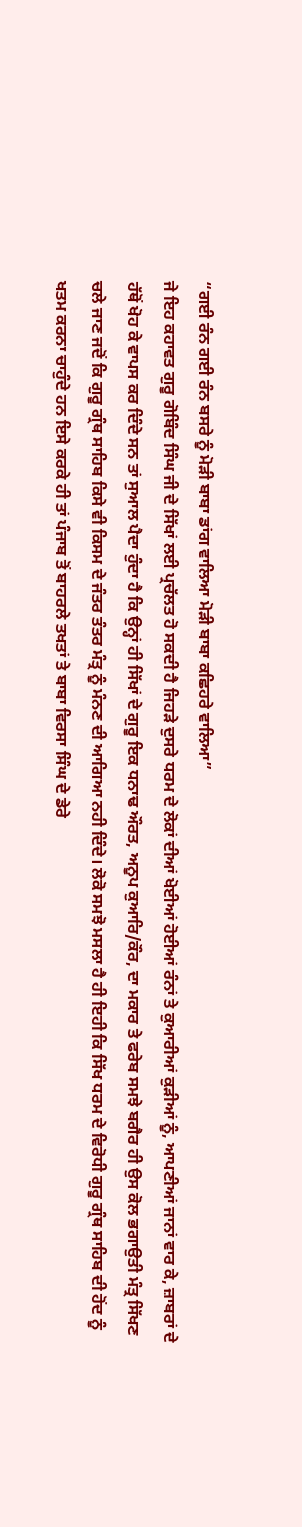“ਗਈ ਰੰਨ ਗਈ ਰੰਨ ਬਸਰੇ ਨੂੰ ਮੋੜੀ ਬਾਬਾ ਡਾਂਗ ਵਾਲਿਆ ਮੋੜੀ ਬਾਬਾ ਕਛਿਹਰੇ ਵਾਲਿਆ”
ਜੇ ਇਹ ਕਹਾਵਤ ਗੁਰੂ ਗੋਬਿੰਦ ਸਿੰਘ ਜੀ ਦੇ ਸਿੱਖਾਂ ਲਈ ਪ੍ਰਚੱਲਤ ਹੋ ਸਕਦੀ ਹੈ ਜਿਹੜੇ ਦੁਸਰੇ ਧਰਮ ਦੇ ਲੋਕਾਂ ਦੀਆਂ ਖੋਈਆਂ ਹੋਈਆਂ ਰੰਨਾਂ ਤੇ ਕੁਆਰੀਆਂ ਕੁੜੀਆਂ ਨੂੰ, ਆਪਣੀਆਂ ਜਾਨਾਂ ਵਾਰ ਕੇ, ਜ਼ਾਬਰਾਂ ਦੇ ਹੱਥੋਂ ਖੋਹ ਕੇ ਵਾਪਸ ਕਰ ਦਿੰਦੇ ਸਨ ਤਾਂ ਸੁਆਲ ਪੈਦਾ ਹੁੰਦਾ ਹੈ ਕਿ ਉਨ੍ਹਾਂ ਹੀ ਸਿੱਖਾਂ ਦੇ ਗੁਰੂ ਇਕ ਧਨਾਢ ਔਰਤ, ਅਨੂਪ ਕੁਆਰਿ/ਕੌਰ, ਦਾ ਮਕਾਰ ਤੇ ਫਰੇਬ ਸਮਝੇ ਬਗੈਰ ਹੀ ਉਸ ਕੋਲ ਭਗਾਉਤੀ ਮੰਤ੍ਰ ਸਿੱਖਣ ਚਲੇ ਜਾਣ ਜਦੋਂ ਕਿ ਗੁਰੂ ਗ੍ਰੰਥ ਸਾਹਿਬ ਕਿਸੇ ਵੀ ਕਿਸਮ ਦੇ ਜੰਤਰ ਤੰਤਰ ਮੰਤ੍ਰ ਨੂੰ ਮੰਨਣ ਦੀ ਆਗਿਆ ਨਹੀ ਦਿੰਦੇ। ਲੋਕੋ ਸਮਝੋ ਮਸਲਾ ਹੈ ਹੀ ਇਹੀ ਕਿ ਸਿੱਖ ਧਰਮ ਦੇ ਵਿਰੋਧੀ ਗੁਰੂ ਗ੍ਰੰਥ ਸਾਹਿਬ ਦੀ ਹੋਂਦ ਨੂੰ ਖਤਮ ਕਰਨਾ ਚਾਹੁੰਦੇ ਹਨ ਇਸੇ ਕਰਕੇ ਹੀ ਤਾਂ ਪੰਜਾਬ ਤੋਂ ਬਾਹਰਲੇ ਤਖਤਾਂ ਤੇ ਬਾਬਾ ਵਿਰਸਾ ਸਿੰਘ ਦੇ ਡੇਰੇ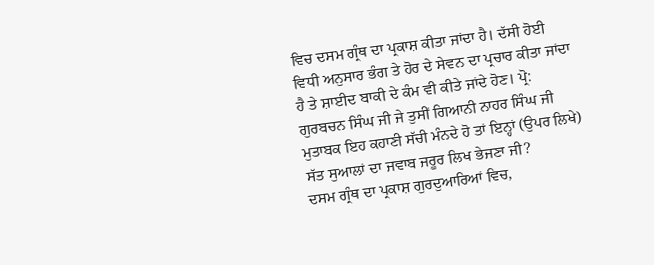ਵਿਚ ਦਸਮ ਗ੍ਰੰਥ ਦਾ ਪ੍ਰਕਾਸ਼ ਕੀਤਾ ਜਾਂਦਾ ਹੈ। ਦੱਸੀ ਹੋਈ ਵਿਧੀ ਅਨੁਸਾਰ ਭੰਗ ਤੇ ਹੋਰ ਦੇ ਸੇਵਨ ਦਾ ਪ੍ਰਚਾਰ ਕੀਤਾ ਜਾਂਦਾ ਹੈ ਤੇ ਸ਼ਾਈਦ ਬਾਕੀ ਦੇ ਕੰਮ ਵੀ ਕੀਤੇ ਜਾਂਦੇ ਹੋਣ। ਪ੍ਰੋ: ਗੁਰਬਚਨ ਸਿੰਘ ਜੀ ਜੇ ਤੁਸੀਂ ਗਿਆਨੀ ਨਾਹਰ ਸਿੰਘ ਜੀ ਮੁਤਾਬਕ ਇਹ ਕਹਾਣੀ ਸੱਚੀ ਮੰਨਦੇ ਹੋ ਤਾਂ ਇਨ੍ਹਾਂ (ਉਪਰ ਲਿਖੇ) ਸੱਤ ਸੁਆਲਾਂ ਦਾ ਜਵਾਬ ਜਰੂਰ ਲਿਖ ਭੇਜਣਾ ਜੀ?
ਦਸਮ ਗ੍ਰੰਥ ਦਾ ਪ੍ਰਕਾਸ਼ ਗੁਰਦੁਆਰਿਆਂ ਵਿਚ,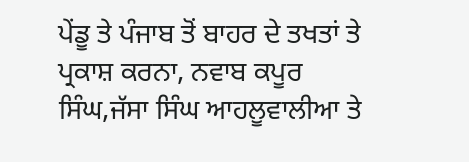ਪੇਂਡੂ ਤੇ ਪੰਜਾਬ ਤੋਂ ਬਾਹਰ ਦੇ ਤਖਤਾਂ ਤੇ ਪ੍ਰਕਾਸ਼ ਕਰਨਾ, ਨਵਾਬ ਕਪੂਰ ਸਿੰਘ,ਜੱਸਾ ਸਿੰਘ ਆਹਲੂਵਾਲੀਆ ਤੇ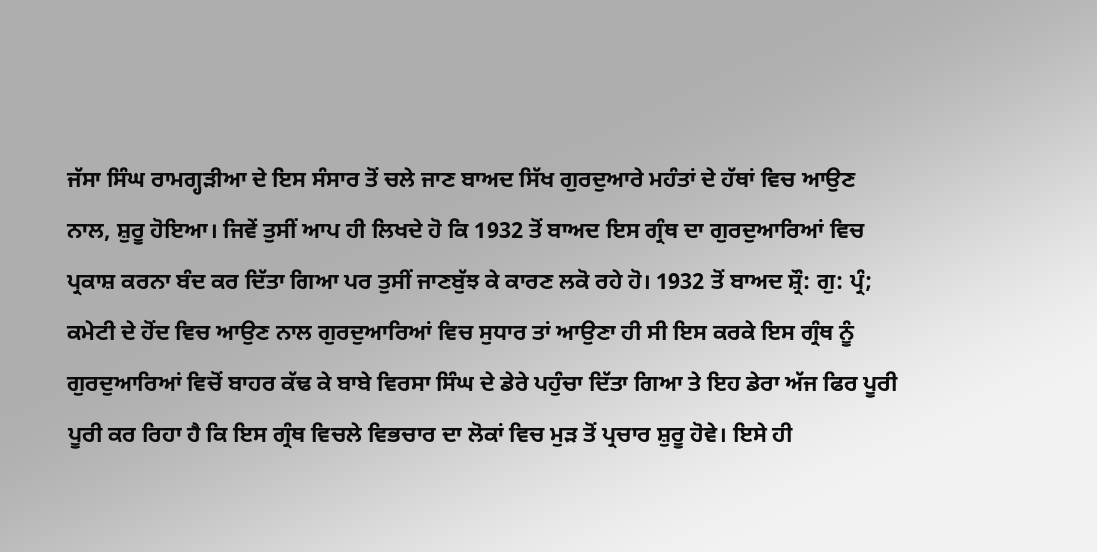ਜੱਸਾ ਸਿੰਘ ਰਾਮਗ੍ਹੜੀਆ ਦੇ ਇਸ ਸੰਸਾਰ ਤੋਂ ਚਲੇ ਜਾਣ ਬਾਅਦ ਸਿੱਖ ਗੁਰਦੁਆਰੇ ਮਹੰਤਾਂ ਦੇ ਹੱਥਾਂ ਵਿਚ ਆਉਣ ਨਾਲ, ਸ਼ੁਰੂ ਹੋਇਆ। ਜਿਵੇਂ ਤੁਸੀਂ ਆਪ ਹੀ ਲਿਖਦੇ ਹੋ ਕਿ 1932 ਤੋਂ ਬਾਅਦ ਇਸ ਗ੍ਰੰਥ ਦਾ ਗੁਰਦੁਆਰਿਆਂ ਵਿਚ ਪ੍ਰਕਾਸ਼ ਕਰਨਾ ਬੰਦ ਕਰ ਦਿੱਤਾ ਗਿਆ ਪਰ ਤੁਸੀਂ ਜਾਣਬੁੱਝ ਕੇ ਕਾਰਣ ਲਕੋ ਰਹੇ ਹੋ। 1932 ਤੋਂ ਬਾਅਦ ਸ਼੍ਰੌ: ਗੁ: ਪ੍ਰੰ; ਕਮੇਟੀ ਦੇ ਹੋਂਦ ਵਿਚ ਆਉਣ ਨਾਲ ਗੁਰਦੁਆਰਿਆਂ ਵਿਚ ਸੁਧਾਰ ਤਾਂ ਆਉਣਾ ਹੀ ਸੀ ਇਸ ਕਰਕੇ ਇਸ ਗ੍ਰੰਥ ਨੂੰ ਗੁਰਦੁਆਰਿਆਂ ਵਿਚੋਂ ਬਾਹਰ ਕੱਢ ਕੇ ਬਾਬੇ ਵਿਰਸਾ ਸਿੰਘ ਦੇ ਡੇਰੇ ਪਹੁੰਚਾ ਦਿੱਤਾ ਗਿਆ ਤੇ ਇਹ ਡੇਰਾ ਅੱਜ ਫਿਰ ਪੂਰੀ ਪੂਰੀ ਕਰ ਰਿਹਾ ਹੈ ਕਿ ਇਸ ਗ੍ਰੰਥ ਵਿਚਲੇ ਵਿਭਚਾਰ ਦਾ ਲੋਕਾਂ ਵਿਚ ਮੁੜ ਤੋਂ ਪ੍ਰਚਾਰ ਸ਼ੁਰੂ ਹੋਵੇ। ਇਸੇ ਹੀ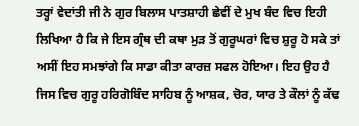ਤਰ੍ਹਾਂ ਵੇਦਾਂਤੀ ਜੀ ਨੇ ਗੁਰ ਬਿਲਾਸ ਪਾਤਸ਼ਾਹੀ ਛੇਵੀਂ ਦੇ ਮੁਖ ਬੰਦ ਵਿਚ ਇਹੀ ਲਿਖਿਆ ਹੈ ਕਿ ਜੇ ਇਸ ਗ੍ਰੰਥ ਦੀ ਕਥਾ ਮੁੜ ਤੋਂ ਗੁਰੂਘਰਾਂ ਵਿਚ ਸ਼ੁਰੂ ਹੋ ਸਕੇ ਤਾਂ ਅਸੀਂ ਇਹ ਸਮਝਾਂਗੇ ਕਿ ਸਾਡਾ ਕੀਤਾ ਕਾਰਜ਼ ਸਫਲ ਹੋਇਆ। ਇਹ ਉਹ ਹੈ ਜਿਸ ਵਿਚ ਗੁਰੂ ਹਰਿਗੋਬਿੰਦ ਸਾਹਿਬ ਨੂੰ ਆਸ਼ਕ, ਚੋਰ, ਯਾਰ ਤੇ ਕੌਲਾਂ ਨੂੰ ਕੱਢ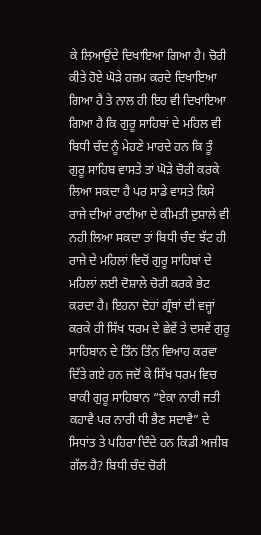ਕੇ ਲਿਆਉਂਦੇ ਦਿਖਾਇਆ ਗਿਆ ਹੈ। ਚੋਰੀ ਕੀਤੇ ਹੋਏ ਘੋੜੇ ਹਜ਼ਮ ਕਰਦੇ ਦਿਖਾਇਆ ਗਿਆ ਹੈ ਤੇ ਨਾਲ ਹੀ ਇਹ ਵੀ ਦਿਖਾਇਆ ਗਿਆ ਹੈ ਕਿ ਗੁਰੂ ਸਾਹਿਬਾਂ ਦੇ ਮਹਿਲ ਵੀ ਬਿਧੀ ਚੰਦ ਨੂੰ ਮੇਹਣੇ ਮਾਰਦੇ ਹਨ ਕਿ ਤੂੰ ਗੁਰੂ ਸਾਹਿਬ ਵਾਸਤੇ ਤਾਂ ਘੋੜੇ ਚੋਰੀ ਕਰਕੇ ਲਿਆ ਸਕਦਾ ਹੈ ਪਰ ਸਾਡੇ ਵਾਸਤੇ ਕਿਸੇ ਰਾਜੇ ਦੀਆਂ ਰਾਣੀਆ ਦੇ ਕੀਮਤੀ ਦੁਸ਼ਾਲੇ ਵੀ ਨਹੀ ਲਿਆ ਸਕਦਾ ਤਾਂ ਬਿਧੀ ਚੰਦ ਝੱਟ ਹੀ ਰਾਜੇ ਦੇ ਮਹਿਲਾਂ ਵਿਚੋਂ ਗੁਰੂ ਸਾਹਿਬਾਂ ਦੇ ਮਹਿਲਾਂ ਲਈ ਦੋਸ਼ਾਲੇ ਚੋਰੀ ਕਰਕੇ ਭੇਟ ਕਰਦਾ ਹੈ। ਇਹਨਾ ਦੋਹਾਂ ਗ੍ਰੰਥਾਂ ਦੀ ਵਜ੍ਹਾਂ ਕਰਕੇ ਹੀ ਸਿੱਖ ਧਰਮ ਦੇ ਛੇਵੇਂ ਤੇ ਦਸਵੇਂ ਗੁਰੂ ਸਾਹਿਬਾਨ ਦੇ ਤਿੰਨ ਤਿੰਨ ਵਿਆਹ ਕਰਵਾ ਦਿੱਤੇ ਗਏ ਹਨ ਜਦੋਂ ਕੇ ਸਿੱਖ ਧਰਮ ਵਿਚ ਬਾਕੀ ਗੁਰੂ ਸਾਹਿਬਾਨ “ਏਕਾ ਨਾਰੀ ਜਤੀ ਕਹਾਵੈ ਪਰ ਨਾਰੀ ਧੀ ਭੈਣ ਸਦਾਵੈ” ਦੇ ਸਿਧਾਂਤ ਤੇ ਪਹਿਰਾ ਦਿੰਦੇ ਹਨ ਕਿਡੀ ਅਜੀਬ ਗੱਲ ਹੈ? ਬਿਧੀ ਚੰਦ ਚੋਰੀ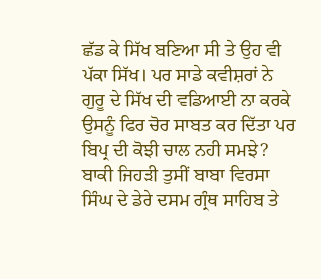ਛੱਡ ਕੇ ਸਿੱਖ ਬਣਿਆ ਸੀ ਤੇ ਉਹ ਵੀ ਪੱਕਾ ਸਿੱਖ। ਪਰ ਸਾਡੇ ਕਵੀਸ਼ਰਾਂ ਨੇ ਗੁਰੂ ਦੇ ਸਿੱਖ ਦੀ ਵਡਿਆਈ ਨਾ ਕਰਕੇ ਉਸਨੂੰ ਫਿਰ ਚੋਰ ਸਾਬਤ ਕਰ ਦਿੱਤਾ ਪਰ ਬਿਪ੍ਰ ਦੀ ਕੋਝੀ ਚਾਲ ਨਹੀ ਸਮਝੇ?
ਬਾਕੀ ਜਿਹੜੀ ਤੁਸੀਂ ਬਾਬਾ ਵਿਰਸਾ ਸਿੰਘ ਦੇ ਡੇਰੇ ਦਸਮ ਗ੍ਰੰਥ ਸਾਹਿਬ ਤੇ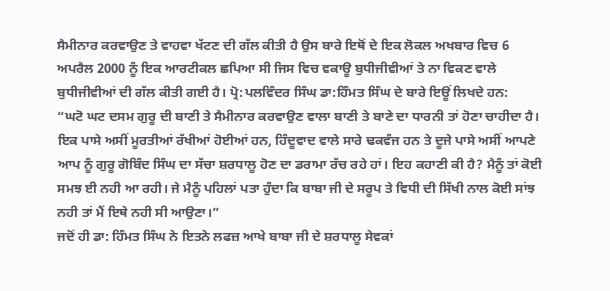ਸੈਮੀਨਾਰ ਕਰਵਾਉਣ ਤੇ ਵਾਹਵਾ ਖੱਟਣ ਦੀ ਗੱਲ ਕੀਤੀ ਹੈ ਉਸ ਬਾਰੇ ਇਥੋਂ ਦੇ ਇਕ ਲੋਕਲ ਅਖਬਾਰ ਵਿਚ 6 ਅਪਰੈਲ 2000 ਨੂੰ ਇਕ ਆਰਟੀਕਲ ਛਪਿਆ ਸੀ ਜਿਸ ਵਿਚ ਵਕਾਊ ਬੁਧੀਜੀਵੀਆਂ ਤੇ ਨਾ ਵਿਕਣ ਵਾਲੇ ਬੁਧੀਜੀਵੀਆਂ ਦੀ ਗੱਲ ਕੀਤੀ ਗਈ ਹੈ। ਪ੍ਰੋ:ਪਲਵਿੰਦਰ ਸਿੰਘ ਡਾ:ਹਿੰਮਤ ਸਿੰਘ ਦੇ ਬਾਰੇ ਇਊਂ ਲਿਖਦੇ ਹਨ:
“ਘਟੋ ਘਟ ਦਸਮ ਗੁਰੂ ਦੀ ਬਾਣੀ ਤੇ ਸੈਮੀਨਾਰ ਕਰਵਾਉਣ ਵਾਲਾ ਬਾਣੀ ਤੇ ਬਾਣੇ ਦਾ ਧਾਰਨੀ ਤਾਂ ਹੋਣਾ ਚਾਹੀਦਾ ਹੈ। ਇਕ ਪਾਸੇ ਅਸੀਂ ਮੂਰਤੀਆਂ ਰੱਖੀਆਂ ਹੋਈਆਂ ਹਨ, ਹਿੰਦੂਵਾਦ ਵਾਲੇ ਸਾਰੇ ਢਕਵੰਜ ਹਨ ਤੇ ਦੂਜੇ ਪਾਸੇ ਅਸੀਂ ਆਪਣੇ ਆਪ ਨੂੰ ਗੁਰੂ ਗੋਬਿੰਦ ਸਿੰਘ ਦਾ ਸੱਚਾ ਸ਼ਰਧਾਲੂ ਹੋਣ ਦਾ ਡਰਾਮਾ ਰੱਚ ਰਹੇ ਹਾਂ। ਇਹ ਕਹਾਣੀ ਕੀ ਹੈ? ਮੈਨੂੰ ਤਾਂ ਕੋਈ ਸਮਝ ਈ ਨਹੀ ਆ ਰਹੀ। ਜੇ ਮੈਨੂੰ ਪਹਿਲਾਂ ਪਤਾ ਹੁੰਦਾ ਕਿ ਬਾਬਾ ਜੀ ਦੇ ਸਰੂਪ ਤੇ ਵਿਧੀ ਦੀ ਸਿੱਖੀ ਨਾਲ ਕੋਈ ਸਾਂਝ ਨਹੀ ਤਾਂ ਮੈਂ ਇਥੇ ਨਹੀ ਸੀ ਆਉਣਾ।”
ਜਦੋਂ ਹੀ ਡਾ: ਹਿੰਮਤ ਸਿੰਘ ਨੇ ਇਤਨੇ ਲਫਜ਼ ਆਖੇ ਬਾਬਾ ਜੀ ਦੇ ਸ਼ਰਧਾਲੂ ਸੇਵਕਾਂ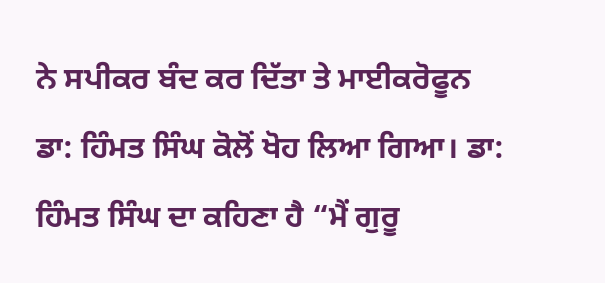ਨੇ ਸਪੀਕਰ ਬੰਦ ਕਰ ਦਿੱਤਾ ਤੇ ਮਾਈਕਰੋਫੂਨ ਡਾ: ਹਿੰਮਤ ਸਿੰਘ ਕੋਲੋਂ ਖੋਹ ਲਿਆ ਗਿਆ। ਡਾ: ਹਿੰਮਤ ਸਿੰਘ ਦਾ ਕਹਿਣਾ ਹੈ “ਮੈਂ ਗੁਰੂ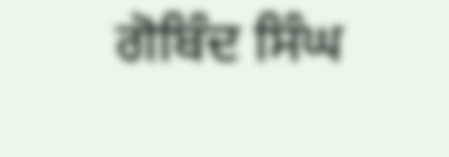ਗੋਬਿੰਦ ਸਿੰਘ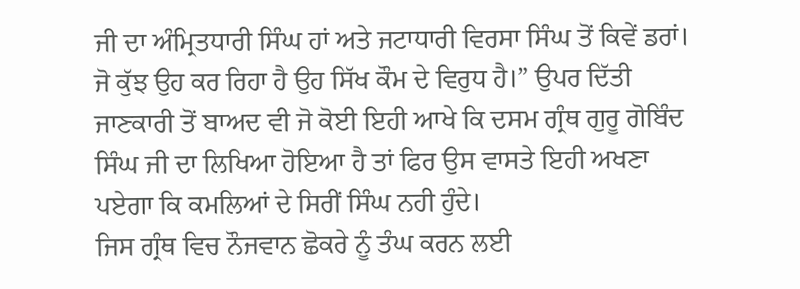ਜੀ ਦਾ ਅੰਮ੍ਰਿਤਧਾਰੀ ਸਿੰਘ ਹਾਂ ਅਤੇ ਜਟਾਧਾਰੀ ਵਿਰਸਾ ਸਿੰਘ ਤੋਂ ਕਿਵੇਂ ਡਰਾਂ। ਜੋ ਕੁੱਝ ਉਹ ਕਰ ਰਿਹਾ ਹੈ ਉਹ ਸਿੱਖ ਕੌਮ ਦੇ ਵਿਰੁਧ ਹੈ।” ਉਪਰ ਦਿੱਤੀ ਜਾਣਕਾਰੀ ਤੋਂ ਬਾਅਦ ਵੀ ਜੋ ਕੋਈ ਇਹੀ ਆਖੇ ਕਿ ਦਸਮ ਗ੍ਰੰਥ ਗੁਰੂ ਗੋਬਿੰਦ ਸਿੰਘ ਜੀ ਦਾ ਲਿਖਿਆ ਹੋਇਆ ਹੈ ਤਾਂ ਫਿਰ ਉਸ ਵਾਸਤੇ ਇਹੀ ਅਖਣਾ ਪਏਗਾ ਕਿ ਕਮਲਿਆਂ ਦੇ ਸਿਰੀਂ ਸਿੰਘ ਨਹੀ ਹੁੰਦੇ।
ਜਿਸ ਗ੍ਰੰਥ ਵਿਚ ਨੌਜਵਾਨ ਛੋਕਰੇ ਨੂੰ ਤੰਘ ਕਰਨ ਲਈ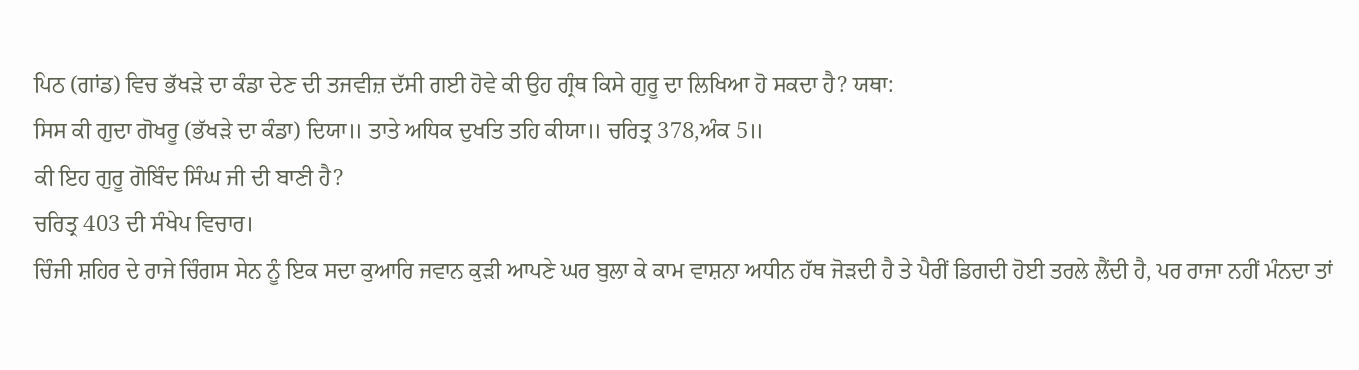ਪਿਠ (ਗਾਂਡ) ਵਿਚ ਭੱਖੜੇ ਦਾ ਕੰਡਾ ਦੇਣ ਦੀ ਤਜਵੀਜ਼ ਦੱਸੀ ਗਈ ਹੋਵੇ ਕੀ ਉਹ ਗ੍ਰੰਥ ਕਿਸੇ ਗੁਰੂ ਦਾ ਲਿਖਿਆ ਹੋ ਸਕਦਾ ਹੈ? ਯਥਾ:
ਸਿਸ ਕੀ ਗੁਦਾ ਗੋਖਰੂ (ਭੱਖੜੇ ਦਾ ਕੰਡਾ) ਦਿਯਾ॥ ਤਾਤੇ ਅਧਿਕ ਦੁਖਤਿ ਤਹਿ ਕੀਯਾ॥ ਚਰਿਤ੍ਰ 378,ਅੰਕ 5॥
ਕੀ ਇਹ ਗੁਰੂ ਗੋਬਿੰਦ ਸਿੰਘ ਜੀ ਦੀ ਬਾਣੀ ਹੈ?
ਚਰਿਤ੍ਰ 403 ਦੀ ਸੰਖੇਪ ਵਿਚਾਰ।
ਚਿੰਜੀ ਸ਼ਹਿਰ ਦੇ ਰਾਜੇ ਚਿੰਗਸ ਸੇਨ ਨੂੰ ਇਕ ਸਦਾ ਕੁਆਰਿ ਜਵਾਨ ਕੁੜੀ ਆਪਣੇ ਘਰ ਬੁਲਾ ਕੇ ਕਾਮ ਵਾਸ਼ਨਾ ਅਧੀਨ ਹੱਥ ਜੋੜਦੀ ਹੈ ਤੇ ਪੈਰੀਂ ਡਿਗਦੀ ਹੋਈ ਤਰਲੇ ਲੈਂਦੀ ਹੈ, ਪਰ ਰਾਜਾ ਨਹੀਂ ਮੰਨਦਾ ਤਾਂ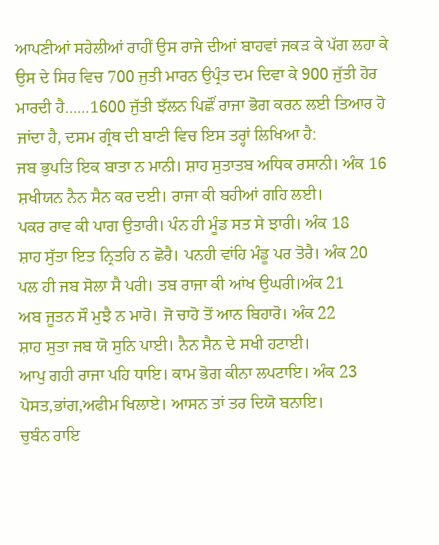ਆਪਣੀਆਂ ਸਹੇਲੀਆਂ ਰਾਹੀਂ ਉਸ ਰਾਜੇ ਦੀਆਂ ਬਾਹਵਾਂ ਜਕੜ ਕੇ ਪੱਗ ਲਹਾ ਕੇ ਉਸ ਦੇ ਸਿਰ ਵਿਚ 700 ਜੁਤੀ ਮਾਰਨ ਉਪ੍ਰੰਤ ਦਮ ਦਿਵਾ ਕੇ 900 ਜੁੱਤੀ ਹੋਰ ਮਾਰਦੀ ਹੈ……1600 ਜੁੱਤੀ ਝੱਲਨ ਪਿਛੌਂ ਰਾਜਾ ਭੋਗ ਕਰਨ ਲਈ ਤਿਆਰ ਹੋ ਜਾਂਦਾ ਹੈ, ਦਸਮ ਗ੍ਰੰਥ ਦੀ ਬਾਣੀ ਵਿਚ ਇਸ ਤਰ੍ਹਾਂ ਲਿਖਿਆ ਹੈ:
ਜਬ ਭੁਪਤਿ ਇਕ ਬਾਤਾ ਨ ਮਾਨੀ। ਸ਼ਾਹ ਸੁਤਾਤਬ ਅਧਿਕ ਰਸਾਨੀ। ਅੰਕ 16
ਸ਼ਖੀਯਨ ਨੈਨ ਸੈਨ ਕਰ ਦਈ। ਰਾਜਾ ਕੀ ਬਹੀਆਂ ਗਹਿ ਲਈ।
ਪਕਰ ਰਾਵ ਕੀ ਪਾਗ ਉਤਾਰੀ। ਪੰਨ ਹੀ ਮੂੰਡ ਸਤ ਸੇ ਝਾਰੀ। ਅੰਕ 18
ਸ਼ਾਹ ਸੁੱਤਾ ਇਤ ਨ੍ਰਿਤਹਿ ਨ ਛੋਰੈ। ਪਨਹੀ ਵਾਂਹਿ ਮੰਡੂ ਪਰ ਤੋਰੈ। ਅੰਕ 20
ਪਲ ਹੀ ਜਬ ਸੋਲਾ ਸੈ ਪਰੀ। ਤਬ ਰਾਜਾ ਕੀ ਆਂਖ ਉਘਰੀ।ਅੰਕ 21
ਅਬ ਜੂਤਨ ਸੌ ਮੁਝੈ ਨ ਮਾਰੋ। ਜੋ ਚਾਹੋ ਤੋਂ ਆਨ ਬਿਹਾਰੋ। ਅੰਕ 22
ਸ਼ਾਹ ਸੁਤਾ ਜਬ ਯੋ ਸੁਨਿ ਪਾਈ। ਨੈਨ ਸੈਨ ਦੇ ਸਖੀ ਹਟਾਈ।
ਆਪੁ ਗਹੀ ਰਾਜਾ ਪਹਿ ਧਾਇ। ਕਾਮ ਭੋਗ ਕੀਨਾ ਲਪਟਾਇ। ਅੰਕ 23
ਪੋਸਤ,ਭਾਂਗ,ਅਫੀਮ ਖਿਲਾਏ। ਆਸਨ ਤਾਂ ਤਰ ਦਿਯੋ ਬਨਾਇ।
ਚੁਬੰਨ ਰਾਇ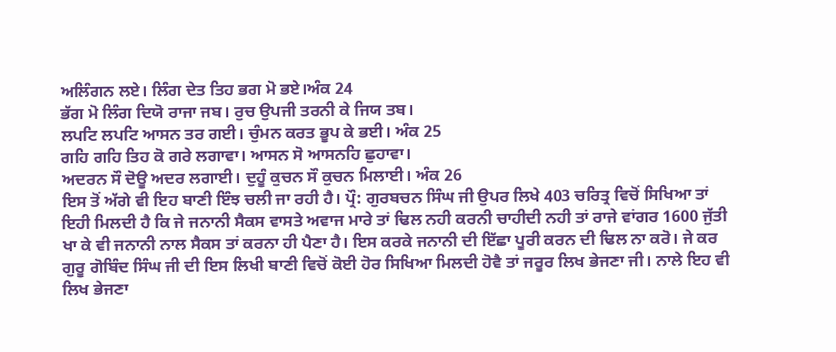ਅਲਿੰਗਨ ਲਏ। ਲਿੰਗ ਦੇਤ ਤਿਹ ਭਗ ਮੋ ਭਏ।ਅੰਕ 24
ਭੱਗ ਮੋ ਲਿੰਗ ਦਿਯੋ ਰਾਜਾ ਜਬ। ਰੁਚ ਉਪਜੀ ਤਰਨੀ ਕੇ ਜਿਯ ਤਬ।
ਲਪਟਿ ਲਪਟਿ ਆਸਨ ਤਰ ਗਈ। ਚੁੰਮਨ ਕਰਤ ਭੂਪ ਕੇ ਭਈ। ਅੰਕ 25
ਗਹਿ ਗਹਿ ਤਿਹ ਕੋ ਗਰੇ ਲਗਾਵਾ। ਆਸਨ ਸੋ ਆਸਨਹਿ ਛੁਹਾਵਾ।
ਅਦਰਨ ਸੌ ਦੋਊ ਅਦਰ ਲਗਾਈ। ਦੁਹੂੰ ਕੁਚਨ ਸੌ ਕੁਚਨ ਮਿਲਾਈ। ਅੰਕ 26
ਇਸ ਤੋਂ ਅੱਗੇ ਵੀ ਇਹ ਬਾਣੀ ਇੰਝ ਚਲੀ ਜਾ ਰਹੀ ਹੈ। ਪ੍ਰੌ: ਗੁਰਬਚਨ ਸਿੰਘ ਜੀ ਉਪਰ ਲਿਖੇ 403 ਚਰਿਤ੍ਰ ਵਿਚੋਂ ਸਿਖਿਆ ਤਾਂ ਇਹੀ ਮਿਲਦੀ ਹੈ ਕਿ ਜੇ ਜਨਾਨੀ ਸੈਕਸ ਵਾਸਤੇ ਅਵਾਜ ਮਾਰੇ ਤਾਂ ਢਿਲ ਨਹੀ ਕਰਨੀ ਚਾਹੀਦੀ ਨਹੀ ਤਾਂ ਰਾਜੇ ਵਾਂਗਰ 1600 ਜੁੱਤੀ ਖਾ ਕੇ ਵੀ ਜਨਾਨੀ ਨਾਲ ਸੈਕਸ ਤਾਂ ਕਰਨਾ ਹੀ ਪੈਣਾ ਹੈ। ਇਸ ਕਰਕੇ ਜਨਾਨੀ ਦੀ ਇੱਛਾ ਪੂਰੀ ਕਰਨ ਦੀ ਢਿਲ ਨਾ ਕਰੋ। ਜੇ ਕਰ ਗੁਰੂ ਗੋਬਿੰਦ ਸਿੰਘ ਜੀ ਦੀ ਇਸ ਲਿਖੀ ਬਾਣੀ ਵਿਚੋਂ ਕੋਈ ਹੋਰ ਸਿਖਿਆ ਮਿਲਦੀ ਹੋਵੈ ਤਾਂ ਜਰੂਰ ਲਿਖ ਭੇਜਣਾ ਜੀ। ਨਾਲੇ ਇਹ ਵੀ ਲਿਖ ਭੇਜਣਾ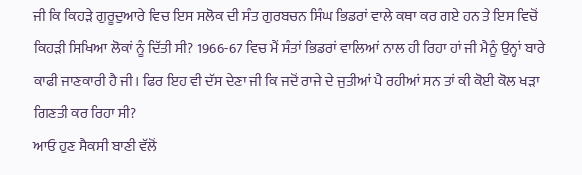ਜੀ ਕਿ ਕਿਹੜੇ ਗੁਰੂਦੁਆਰੇ ਵਿਚ ਇਸ ਸਲੋਕ ਦੀ ਸੰਤ ਗੁਰਬਚਨ ਸਿੰਘ ਭਿਡਰਾਂ ਵਾਲੇ ਕਥਾ ਕਰ ਗਏ ਹਨ ਤੇ ਇਸ ਵਿਚੋਂ ਕਿਹੜੀ ਸਿਖਿਆ ਲੋਕਾਂ ਨੂੰ ਦਿੱਤੀ ਸੀ? 1966-67 ਵਿਚ ਮੈਂ ਸੰਤਾਂ ਭਿਡਰਾਂ ਵਾਲਿਆਂ ਨਾਲ ਹੀ ਰਿਹਾ ਹਾਂ ਜੀ ਮੈਨੂੰ ਉਨ੍ਹਾਂ ਬਾਰੇ ਕਾਫੀ ਜਾਣਕਾਰੀ ਹੈ ਜੀ। ਫਿਰ ਇਹ ਵੀ ਦੱਸ ਦੇਣਾ ਜੀ ਕਿ ਜਦੋਂ ਰਾਜੇ ਦੇ ਜੁਤੀਆਂ ਪੈ ਰਹੀਆਂ ਸਨ ਤਾਂ ਕੀ ਕੋਈ ਕੋਲ ਖੜਾ ਗਿਣਤੀ ਕਰ ਰਿਹਾ ਸੀ?
ਆਓ ਹੁਣ ਸੈਕਸੀ ਬਾਣੀ ਵੱਲੋਂ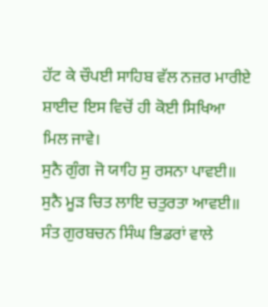ਹੱਟ ਕੇ ਚੌਪਈ ਸਾਹਿਬ ਵੱਲ ਨਜ਼ਰ ਮਾਰੀਏ ਸ਼ਾਈਦ ਇਸ ਵਿਚੋਂ ਹੀ ਕੋਈ ਸਿਖਿਆ ਮਿਲ ਜਾਵੇ।
ਸੁਨੈ ਗੁੰਗ ਜੋ ਯਾਹਿ ਸੁ ਰਸਨਾ ਪਾਵਈ॥ ਸੁਨੈ ਮੂੜ ਚਿਤ ਲਾਇ ਚਤੁਰਤਾ ਆਵਈ॥ ਸੰਤ ਗੁਰਬਚਨ ਸਿੰਘ ਭਿਡਰਾਂ ਵਾਲੇ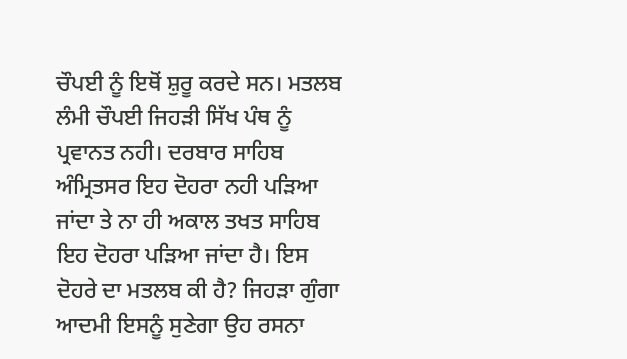ਚੌਪਈ ਨੂੰ ਇਥੋਂ ਸ਼ੁਰੂ ਕਰਦੇ ਸਨ। ਮਤਲਬ ਲੰਮੀ ਚੌਪਈ ਜਿਹੜੀ ਸਿੱਖ ਪੰਥ ਨੂੰ ਪ੍ਰਵਾਨਤ ਨਹੀ। ਦਰਬਾਰ ਸਾਹਿਬ ਅੰਮ੍ਰਿਤਸਰ ਇਹ ਦੋਹਰਾ ਨਹੀ ਪੜਿਆ ਜਾਂਦਾ ਤੇ ਨਾ ਹੀ ਅਕਾਲ ਤਖਤ ਸਾਹਿਬ ਇਹ ਦੋਹਰਾ ਪੜਿਆ ਜਾਂਦਾ ਹੈ। ਇਸ ਦੋਹਰੇ ਦਾ ਮਤਲਬ ਕੀ ਹੈ? ਜਿਹੜਾ ਗੁੰਗਾ ਆਦਮੀ ਇਸਨੂੰ ਸੁਣੇਗਾ ਉਹ ਰਸਨਾ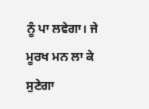ਨੂੰ ਪਾ ਲਵੇਗਾ। ਜੇ ਮੂਰਖ ਮਨ ਲਾ ਕੇ ਸੁਣੇਗਾ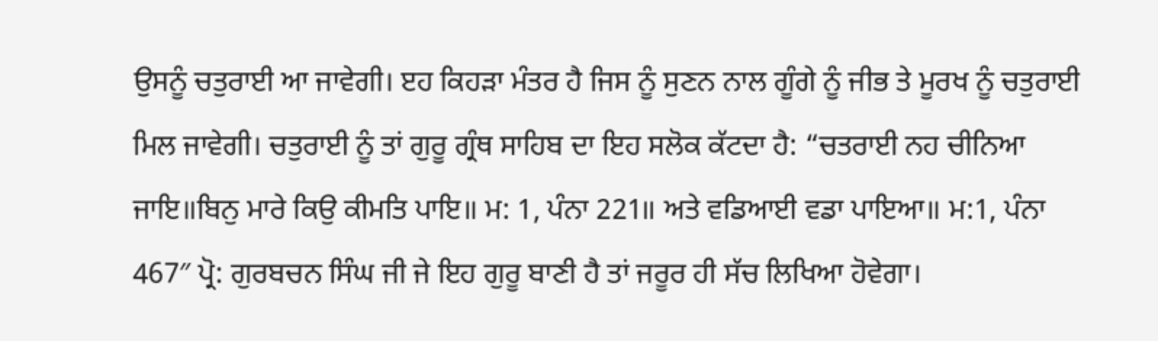ਉਸਨੂੰ ਚਤੁਰਾਈ ਆ ਜਾਵੇਗੀ। ੲਹ ਕਿਹੜਾ ਮੰਤਰ ਹੈ ਜਿਸ ਨੂੰ ਸੁਣਨ ਨਾਲ ਗੂੰਗੇ ਨੂੰ ਜੀਭ ਤੇ ਮੂਰਖ ਨੂੰ ਚਤੁਰਾਈ ਮਿਲ ਜਾਵੇਗੀ। ਚਤੁਰਾਈ ਨੂੰ ਤਾਂ ਗੁਰੂ ਗ੍ਰੰਥ ਸਾਹਿਬ ਦਾ ਇਹ ਸਲੋਕ ਕੱਟਦਾ ਹੈ: “ਚਤਰਾਈ ਨਹ ਚੀਨਿਆ ਜਾਇ॥ਬਿਨੁ ਮਾਰੇ ਕਿਉ ਕੀਮਤਿ ਪਾਇ॥ ਮ: 1, ਪੰਨਾ 221॥ ਅਤੇ ਵਡਿਆਈ ਵਡਾ ਪਾਇਆ॥ ਮ:1, ਪੰਨਾ 467″ ਪ੍ਰੋ: ਗੁਰਬਚਨ ਸਿੰਘ ਜੀ ਜੇ ਇਹ ਗੁਰੂ ਬਾਣੀ ਹੈ ਤਾਂ ਜਰੂਰ ਹੀ ਸੱਚ ਲਿਖਿਆ ਹੋਵੇਗਾ।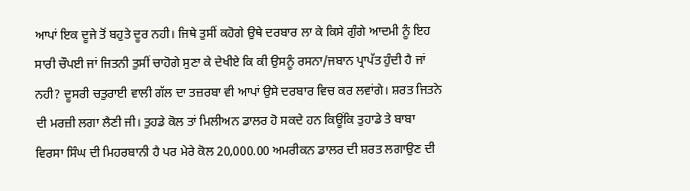ਆਪਾਂ ਇਕ ਦੂਜੇ ਤੋਂ ਬਹੁਤੇ ਦੂਰ ਨਹੀ। ਜਿਥੇ ਤੁਸੀਂ ਕਹੋਗੇ ਉਥੇ ਦਰਬਾਰ ਲਾ ਕੇ ਕਿਸੇ ਗੁੰਗੇ ਆਦਮੀ ਨੂੰ ਇਹ ਸਾਰੀ ਚੌਪਈ ਜਾਂ ਜਿਤਨੀ ਤੁਸੀਂ ਚਾਹੋਗੇ ਸੁਣਾ ਕੇ ਦੇਖੀਏ ਕਿ ਕੀ ਉਸਨੂੰ ਰਸਨਾ/ਜਬਾਨ ਪ੍ਰਾਪੱਤ ਹੁੰਦੀ ਹੈ ਜਾਂ ਨਹੀ? ਦੂਸਰੀ ਚਤੁਰਾਈ ਵਾਲੀ ਗੱਲ ਦਾ ਤਜ਼ਰਬਾ ਵੀ ਆਪਾਂ ਉਸੇ ਦਰਬਾਰ ਵਿਚ ਕਰ ਲਵਾਂਗੇ। ਸ਼ਰਤ ਜਿਤਨੇ ਦੀ ਮਰਜ਼ੀ ਲਗਾ ਲੈਣੀ ਜੀ। ਤੁਹਡੇ ਕੋਲ ਤਾਂ ਮਿਲੀਅਨ ਡਾਲਰ ਹੋ ਸਕਦੇ ਹਨ ਕਿਊਂਕਿ ਤੁਹਾਡੇ ਤੇ ਬਾਬਾ ਵਿਰਸਾ ਸਿੰਘ ਦੀ ਮਿਹਰਬਾਨੀ ਹੈ ਪਰ ਮੇਰੇ ਕੋਲ 20,000.00 ਅਮਰੀਕਨ ਡਾਲਰ ਦੀ ਸ਼ਰਤ ਲਗਾਉਣ ਦੀ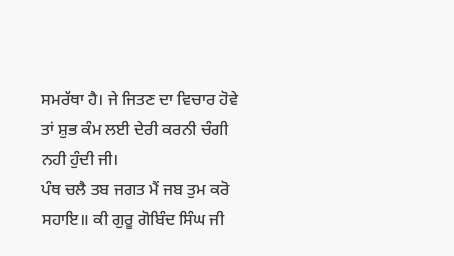ਸਮਰੱਥਾ ਹੈ। ਜੇ ਜਿਤਣ ਦਾ ਵਿਚਾਰ ਹੋਵੇ ਤਾਂ ਸ਼ੁਭ ਕੰਮ ਲਈ ਦੇਰੀ ਕਰਨੀ ਚੰਗੀ ਨਹੀ ਹੁੰਦੀ ਜੀ।
ਪੰਥ ਚਲੈ ਤਬ ਜਗਤ ਮੈਂ ਜਬ ਤੁਮ ਕਰੋ ਸਹਾਇ॥ ਕੀ ਗੁਰੂ ਗੋਬਿੰਦ ਸਿੰਘ ਜੀ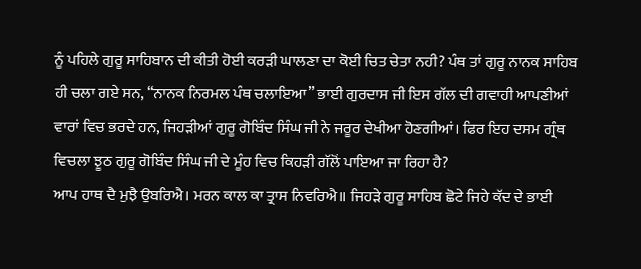ਨੂੰ ਪਹਿਲੇ ਗੁਰੂ ਸਾਹਿਬਾਨ ਦੀ ਕੀਤੀ ਹੋਈ ਕਰੜੀ ਘਾਲਣਾ ਦਾ ਕੋਈ ਚਿਤ ਚੇਤਾ ਨਹੀ? ਪੰਥ ਤਾਂ ਗੁਰੂ ਨਾਨਕ ਸਾਹਿਬ ਹੀ ਚਲਾ ਗਏ ਸਨ, “ਨਾਨਕ ਨਿਰਮਲ ਪੰਥ ਚਲਾਇਆ” ਭਾਈ ਗੁਰਦਾਸ ਜੀ ਇਸ ਗੱਲ ਦੀ ਗਵਾਹੀ ਆਪਣੀਆਂ ਵਾਰਾਂ ਵਿਚ ਭਰਦੇ ਹਨ, ਜਿਹੜੀਆਂ ਗੁਰੂ ਗੋਬਿੰਦ ਸਿੰਘ ਜੀ ਨੇ ਜਰੂਰ ਦੇਖੀਆ ਹੋਣਗੀਆਂ। ਫਿਰ ਇਹ ਦਸਮ ਗ੍ਰੰਥ ਵਿਚਲਾ ਝੂਠ ਗੁਰੂ ਗੋਬਿੰਦ ਸਿੰਘ ਜੀ ਦੇ ਮੂੰਹ ਵਿਚ ਕਿਹੜੀ ਗੱਲੋਂ ਪਾਇਆ ਜਾ ਰਿਹਾ ਹੈ?
ਆਪ ਹਾਥ ਦੈ ਮੁਝੈ ਉਬਰਿਐ। ਮਰਨ ਕਾਲ ਕਾ ਤ੍ਰਾਸ ਨਿਵਰਿਐ॥ ਜਿਹੜੇ ਗੁਰੂ ਸਾਹਿਬ ਛੋਟੇ ਜਿਹੇ ਕੱਦ ਦੇ ਭਾਈ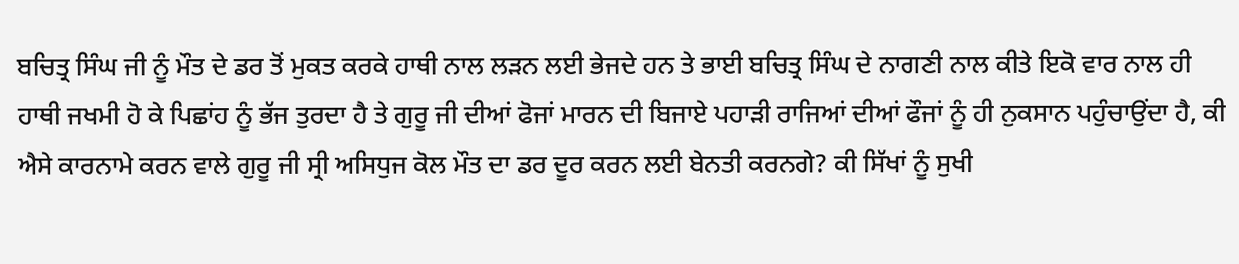ਬਚਿਤ੍ਰ ਸਿੰਘ ਜੀ ਨੂੰ ਮੌਤ ਦੇ ਡਰ ਤੋਂ ਮੁਕਤ ਕਰਕੇ ਹਾਥੀ ਨਾਲ ਲੜਨ ਲਈ ਭੇਜਦੇ ਹਨ ਤੇ ਭਾਈ ਬਚਿਤ੍ਰ ਸਿੰਘ ਦੇ ਨਾਗਣੀ ਨਾਲ ਕੀਤੇ ਇਕੋ ਵਾਰ ਨਾਲ ਹੀ ਹਾਥੀ ਜਖਮੀ ਹੋ ਕੇ ਪਿਛਾਂਹ ਨੂੰ ਭੱਜ ਤੁਰਦਾ ਹੈ ਤੇ ਗੁਰੂ ਜੀ ਦੀਆਂ ਫੋਜਾਂ ਮਾਰਨ ਦੀ ਬਿਜਾਏ ਪਹਾੜੀ ਰਾਜਿਆਂ ਦੀਆਂ ਫੌਜਾਂ ਨੂੰ ਹੀ ਨੁਕਸਾਨ ਪਹੁੰਚਾਉਂਦਾ ਹੈ, ਕੀ ਐਸੇ ਕਾਰਨਾਮੇ ਕਰਨ ਵਾਲੇ ਗੁਰੂ ਜੀ ਸ੍ਰੀ ਅਸਿਧੁਜ ਕੋਲ ਮੌਤ ਦਾ ਡਰ ਦੂਰ ਕਰਨ ਲਈ ਬੇਨਤੀ ਕਰਨਗੇ? ਕੀ ਸਿੱਖਾਂ ਨੂੰ ਸੁਖੀ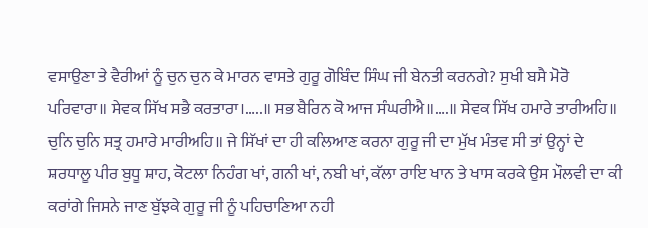ਵਸਾਉਣਾ ਤੇ ਵੈਰੀਆਂ ਨੂੰ ਚੁਨ ਚੁਨ ਕੇ ਮਾਰਨ ਵਾਸਤੇ ਗੁਰੂ ਗੋਬਿੰਦ ਸਿੰਘ ਜੀ ਬੇਨਤੀ ਕਰਨਗੇ? ਸੁਖੀ ਬਸੈ ਮੋਰੋ ਪਰਿਵਾਰਾ॥ ਸੇਵਕ ਸਿੱਖ ਸਭੈ ਕਰਤਾਰਾ।…..॥ ਸਭ ਬੈਰਿਨ ਕੋ ਆਜ ਸੰਘਰੀਐ॥….॥ ਸੇਵਕ ਸਿੱਖ ਹਮਾਰੇ ਤਾਰੀਅਹਿ॥ ਚੁਨਿ ਚੁਨਿ ਸਤ੍ਰ ਹਮਾਰੇ ਮਾਰੀਅਹਿ॥ ਜੇ ਸਿੱਖਾਂ ਦਾ ਹੀ ਕਲਿਆਣ ਕਰਨਾ ਗੁਰੂ ਜੀ ਦਾ ਮੁੱਖ ਮੰਤਵ ਸੀ ਤਾਂ ਉਨ੍ਹਾਂ ਦੇ ਸ਼ਰਧਾਲੂ ਪੀਰ ਬੁਧੂ ਸ਼ਾਹ, ਕੋਟਲਾ ਨਿਹੰਗ ਖਾਂ, ਗਨੀ ਖਾਂ, ਨਬੀ ਖਾਂ, ਕੱਲਾ ਰਾਇ ਖਾਨ ਤੇ ਖਾਸ ਕਰਕੇ ਉਸ ਮੌਲਵੀ ਦਾ ਕੀ ਕਰਾਂਗੇ ਜਿਸਨੇ ਜਾਣ ਬੁੱਝਕੇ ਗੁਰੂ ਜੀ ਨੂੰ ਪਹਿਚਾਣਿਆ ਨਹੀ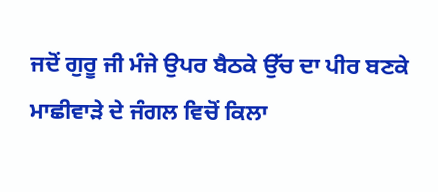ਜਦੋਂ ਗੁਰੂ ਜੀ ਮੰਜੇ ਉਪਰ ਬੈਠਕੇ ਉੱਚ ਦਾ ਪੀਰ ਬਣਕੇ ਮਾਛੀਵਾੜੇ ਦੇ ਜੰਗਲ ਵਿਚੋਂ ਕਿਲਾ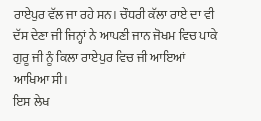ਰਾਏਪੁਰ ਵੱਲ ਜਾ ਰਹੇ ਸਨ। ਚੌਧਰੀ ਕੱਲਾ ਰਾਏ ਦਾ ਵੀ ਦੱਸ ਦੇਣਾ ਜੀ ਜਿਨ੍ਹਾਂ ਨੇ ਆਪਣੀ ਜਾਨ ਜੋਖਮ ਵਿਚ ਪਾਕੇ ਗੁਰੂ ਜੀ ਨੂੰ ਕਿਲਾ ਰਾਏਪੁਰ ਵਿਚ ਜੀ ਆਇਆਂ ਆਖਿਆ ਸੀ।
ਇਸ ਲੇਖ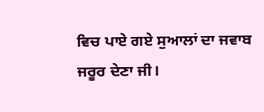ਵਿਚ ਪਾਏ ਗਏ ਸੁਆਲਾਂ ਦਾ ਜਵਾਬ ਜਰੂਰ ਦੇਣਾ ਜੀ।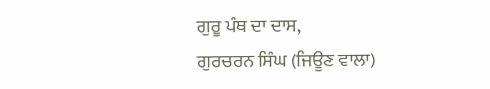ਗੁਰੂ ਪੰਥ ਦਾ ਦਾਸ,
ਗੁਰਚਰਨ ਸਿੰਘ (ਜਿਊਣ ਵਾਲਾ)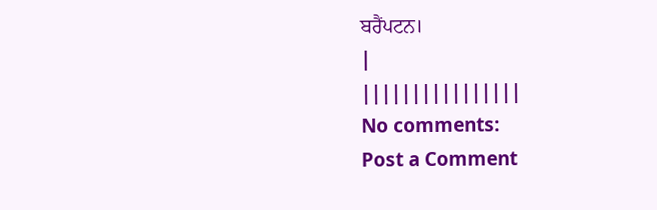ਬਰੈਂਪਟਨ।
|
||||||||||||||||
No comments:
Post a Comment